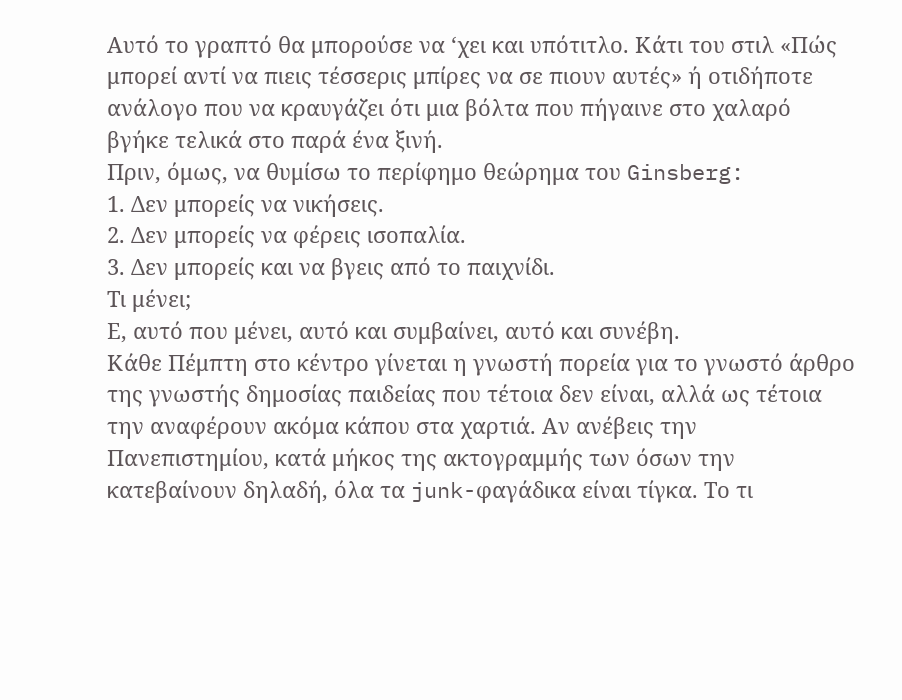Αυτό το γραπτό θα μπορούσε να ‘χει και υπότιτλο. Κάτι του στιλ «Πώς μπορεί αντί να πιεις τέσσερις μπίρες να σε πιουν αυτές» ή οτιδήποτε ανάλογο που να κραυγάζει ότι μια βόλτα που πήγαινε στο χαλαρό βγήκε τελικά στο παρά ένα ξινή.
Πριν, όμως, να θυμίσω το περίφημο θεώρημα του Ginsberg:
1. Δεν μπορείς να νικήσεις.
2. Δεν μπορείς να φέρεις ισοπαλία.
3. Δεν μπορείς και να βγεις από το παιχνίδι.
Τι μένει;
Ε, αυτό που μένει, αυτό και συμβαίνει, αυτό και συνέβη.
Κάθε Πέμπτη στο κέντρο γίνεται η γνωστή πορεία για το γνωστό άρθρο της γνωστής δημοσίας παιδείας που τέτοια δεν είναι, αλλά ως τέτοια την αναφέρουν ακόμα κάπου στα χαρτιά. Αν ανέβεις την Πανεπιστημίου, κατά μήκος της ακτογραμμής των όσων την κατεβαίνουν δηλαδή, όλα τα junk-φαγάδικα είναι τίγκα. Το τι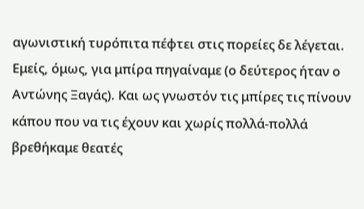αγωνιστική τυρόπιτα πέφτει στις πορείες δε λέγεται. Εμείς, όμως, για μπίρα πηγαίναμε (ο δεύτερος ήταν ο Αντώνης Ξαγάς). Και ως γνωστόν τις μπίρες τις πίνουν κάπου που να τις έχουν και χωρίς πολλά-πολλά βρεθήκαμε θεατές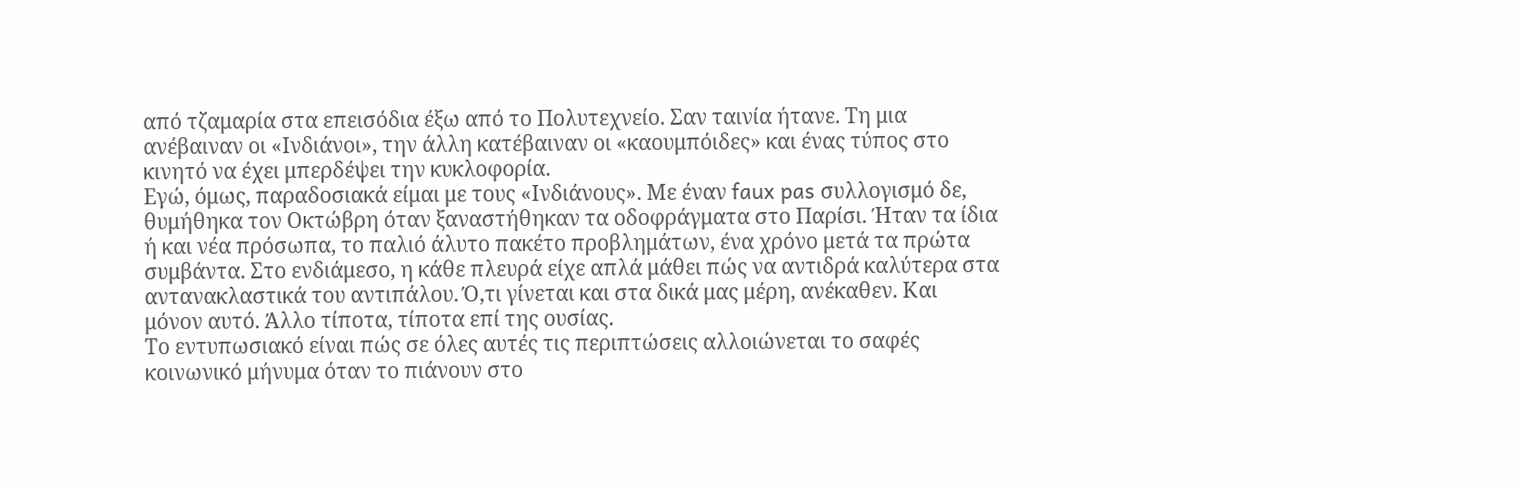από τζαμαρία στα επεισόδια έξω από το Πολυτεχνείο. Σαν ταινία ήτανε. Τη μια ανέβαιναν οι «Ινδιάνοι», την άλλη κατέβαιναν οι «καουμπόιδες» και ένας τύπος στο κινητό να έχει μπερδέψει την κυκλοφορία.
Εγώ, όμως, παραδοσιακά είμαι με τους «Ινδιάνους». Με έναν faux pas συλλογισμό δε, θυμήθηκα τον Οκτώβρη όταν ξαναστήθηκαν τα οδοφράγματα στο Παρίσι. Ήταν τα ίδια ή και νέα πρόσωπα, το παλιό άλυτο πακέτο προβλημάτων, ένα χρόνο μετά τα πρώτα συμβάντα. Στο ενδιάμεσο, η κάθε πλευρά είχε απλά μάθει πώς να αντιδρά καλύτερα στα αντανακλαστικά του αντιπάλου. Ό,τι γίνεται και στα δικά μας μέρη, ανέκαθεν. Και μόνον αυτό. Άλλο τίποτα, τίποτα επί της ουσίας.
Το εντυπωσιακό είναι πώς σε όλες αυτές τις περιπτώσεις αλλοιώνεται το σαφές κοινωνικό μήνυμα όταν το πιάνουν στο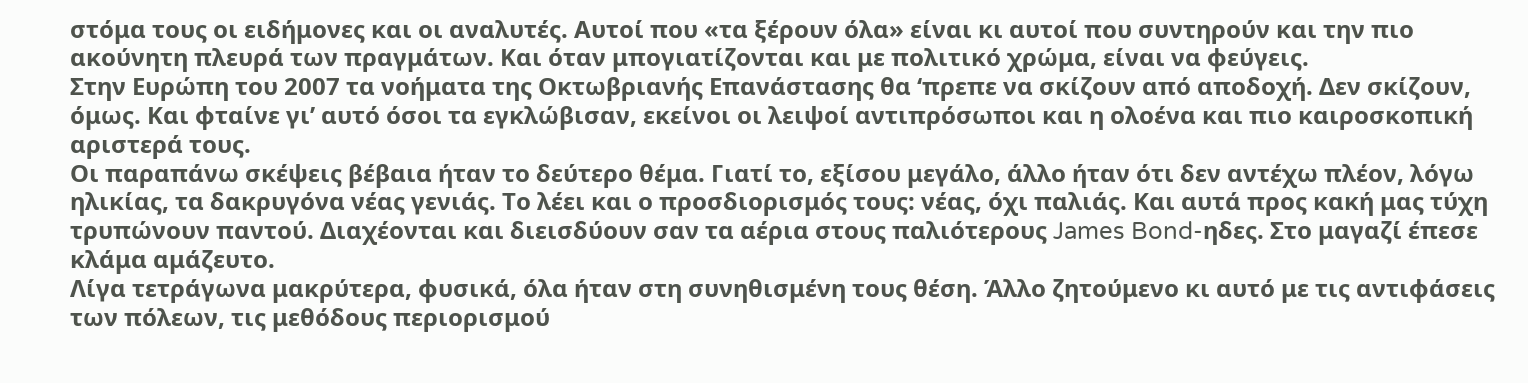στόμα τους οι ειδήμονες και οι αναλυτές. Αυτοί που «τα ξέρουν όλα» είναι κι αυτοί που συντηρούν και την πιο ακούνητη πλευρά των πραγμάτων. Και όταν μπογιατίζονται και με πολιτικό χρώμα, είναι να φεύγεις.
Στην Ευρώπη του 2007 τα νοήματα της Οκτωβριανής Επανάστασης θα ‘πρεπε να σκίζουν από αποδοχή. Δεν σκίζουν, όμως. Και φταίνε γι’ αυτό όσοι τα εγκλώβισαν, εκείνοι οι λειψοί αντιπρόσωποι και η ολοένα και πιο καιροσκοπική αριστερά τους.
Οι παραπάνω σκέψεις βέβαια ήταν το δεύτερο θέμα. Γιατί το, εξίσου μεγάλο, άλλο ήταν ότι δεν αντέχω πλέον, λόγω ηλικίας, τα δακρυγόνα νέας γενιάς. Το λέει και ο προσδιορισμός τους: νέας, όχι παλιάς. Και αυτά προς κακή μας τύχη τρυπώνουν παντού. Διαχέονται και διεισδύουν σαν τα αέρια στους παλιότερους James Bond-ηδες. Στο μαγαζί έπεσε κλάμα αμάζευτο.
Λίγα τετράγωνα μακρύτερα, φυσικά, όλα ήταν στη συνηθισμένη τους θέση. Άλλο ζητούμενο κι αυτό με τις αντιφάσεις των πόλεων, τις μεθόδους περιορισμού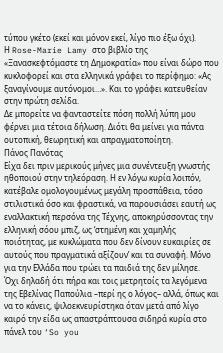τύπου γκέτο (εκεί και μόνον εκεί, λίγο πιο έξω όχι).
Η Rose-Marie Lamy στο βιβλίο της «Ξανασκεφτόμαστε τη Δημοκρατία» που είναι δώρο που κυκλοφορεί και στα ελληνικά γράφει το περίφημο: «Ας ξαναγίνουμε αυτόνομοι…». Και το γράφει κατευθείαν στην πρώτη σελίδα.
Δε μπορείτε να φανταστείτε πόση πολλή λύπη μου φέρνει μια τέτοια δήλωση. Διότι θα μείνει για πάντα ουτοπική, θεωρητική και απραγματοποίητη.
Πάνος Πανότας
Είχα δει πριν μερικούς μήνες μια συνέντευξη γνωστής ηθοποιού στην τηλεόραση. Η εν λόγω κυρία λοιπόν, κατέβαλε ομολογουμένως μεγάλη προσπάθεια, τόσο στιλιστικά όσο και φραστικά, να παρουσιάσει εαυτή ως εναλλακτική περσόνα της Τέχνης, αποκηρύσσοντας την ελληνική σόου μπιζ, ως ‘στημένη και χαμηλής ποιότητας, με κυκλώματα που δεν δίνουν ευκαιρίες σε αυτούς που πραγματικά αξίζουν’ και τα συναφή. Μόνο για την Ελλάδα που τρώει τα παιδιά της δεν μίλησε.
Όχι δηλαδή ότι πήρα και τοις μετρητοίς τα λεγόμενα της Εβελίνας Παπούλια –περί ης ο λόγος– αλλά, όπως και να το κάνεις, ψιλοεκνευρίστηκα όταν μετά από λίγο καιρό την είδα ως απαστράπτουσα σιδηρά κυρία στο πάνελ του ‘So you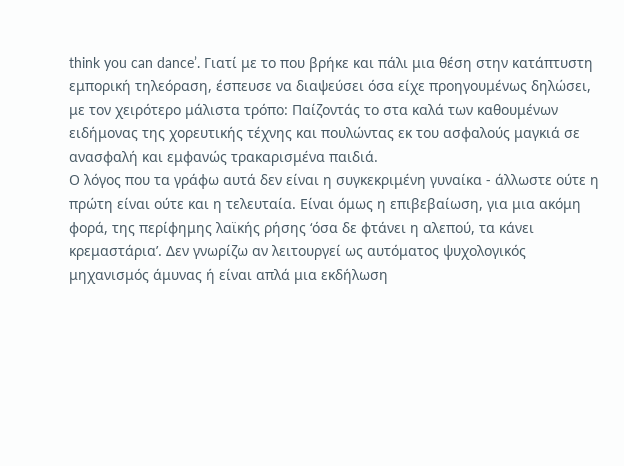think you can dance’. Γιατί με το που βρήκε και πάλι μια θέση στην κατάπτυστη εμπορική τηλεόραση, έσπευσε να διαψεύσει όσα είχε προηγουμένως δηλώσει, με τον χειρότερο μάλιστα τρόπο: Παίζοντάς το στα καλά των καθουμένων ειδήμονας της χορευτικής τέχνης και πουλώντας εκ του ασφαλούς μαγκιά σε ανασφαλή και εμφανώς τρακαρισμένα παιδιά.
Ο λόγος που τα γράφω αυτά δεν είναι η συγκεκριμένη γυναίκα - άλλωστε ούτε η πρώτη είναι ούτε και η τελευταία. Είναι όμως η επιβεβαίωση, για μια ακόμη φορά, της περίφημης λαϊκής ρήσης ‘όσα δε φτάνει η αλεπού, τα κάνει κρεμαστάρια’. Δεν γνωρίζω αν λειτουργεί ως αυτόματος ψυχολογικός μηχανισμός άμυνας ή είναι απλά μια εκδήλωση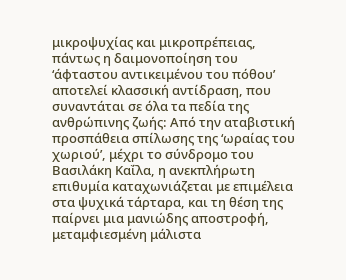μικροψυχίας και μικροπρέπειας, πάντως η δαιμονοποίηση του ‘άφταστου αντικειμένου του πόθου’ αποτελεί κλασσική αντίδραση, που συναντάται σε όλα τα πεδία της ανθρώπινης ζωής: Από την αταβιστική προσπάθεια σπίλωσης της ‘ωραίας του χωριού’, μέχρι το σύνδρομο του Βασιλάκη Καΐλα, η ανεκπλήρωτη επιθυμία καταχωνιάζεται με επιμέλεια στα ψυχικά τάρταρα, και τη θέση της παίρνει μια μανιώδης αποστροφή, μεταμφιεσμένη μάλιστα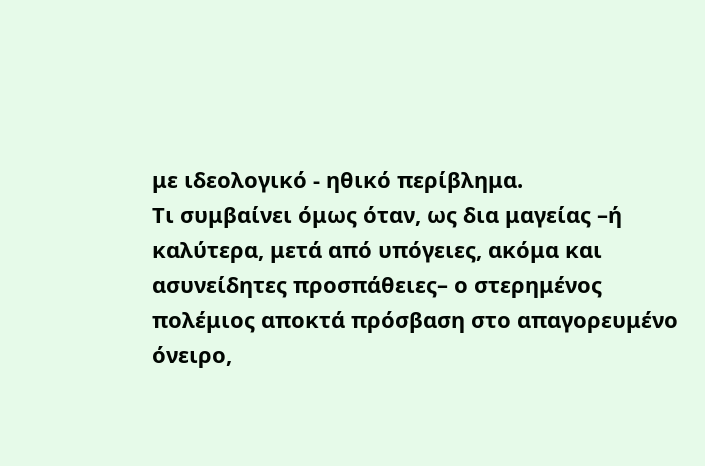με ιδεολογικό - ηθικό περίβλημα.
Τι συμβαίνει όμως όταν, ως δια μαγείας –ή καλύτερα, μετά από υπόγειες, ακόμα και ασυνείδητες προσπάθειες– ο στερημένος πολέμιος αποκτά πρόσβαση στο απαγορευμένο όνειρο,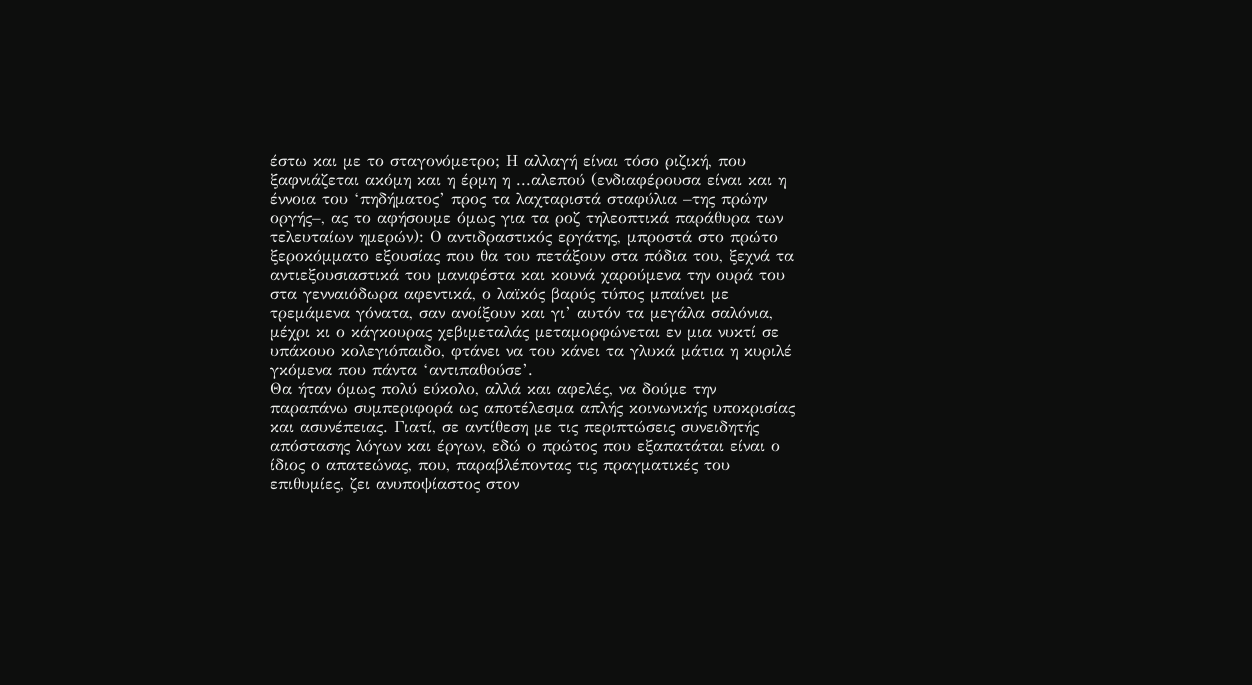έστω και με το σταγονόμετρο; Η αλλαγή είναι τόσο ριζική, που ξαφνιάζεται ακόμη και η έρμη η ...αλεπού (ενδιαφέρουσα είναι και η έννοια του ‘πηδήματος’ προς τα λαχταριστά σταφύλια –της πρώην οργής–, ας το αφήσουμε όμως για τα ροζ τηλεοπτικά παράθυρα των τελευταίων ημερών): Ο αντιδραστικός εργάτης, μπροστά στο πρώτο ξεροκόμματο εξουσίας που θα του πετάξουν στα πόδια του, ξεχνά τα αντιεξουσιαστικά του μανιφέστα και κουνά χαρούμενα την ουρά του στα γενναιόδωρα αφεντικά, ο λαϊκός βαρύς τύπος μπαίνει με τρεμάμενα γόνατα, σαν ανοίξουν και γι’ αυτόν τα μεγάλα σαλόνια, μέχρι κι ο κάγκουρας χεβιμεταλάς μεταμορφώνεται εν μια νυκτί σε υπάκουο κολεγιόπαιδο, φτάνει να του κάνει τα γλυκά μάτια η κυριλέ γκόμενα που πάντα ‘αντιπαθούσε’.
Θα ήταν όμως πολύ εύκολο, αλλά και αφελές, να δούμε την παραπάνω συμπεριφορά ως αποτέλεσμα απλής κοινωνικής υποκρισίας και ασυνέπειας. Γιατί, σε αντίθεση με τις περιπτώσεις συνειδητής απόστασης λόγων και έργων, εδώ ο πρώτος που εξαπατάται είναι ο ίδιος ο απατεώνας, που, παραβλέποντας τις πραγματικές του επιθυμίες, ζει ανυποψίαστος στον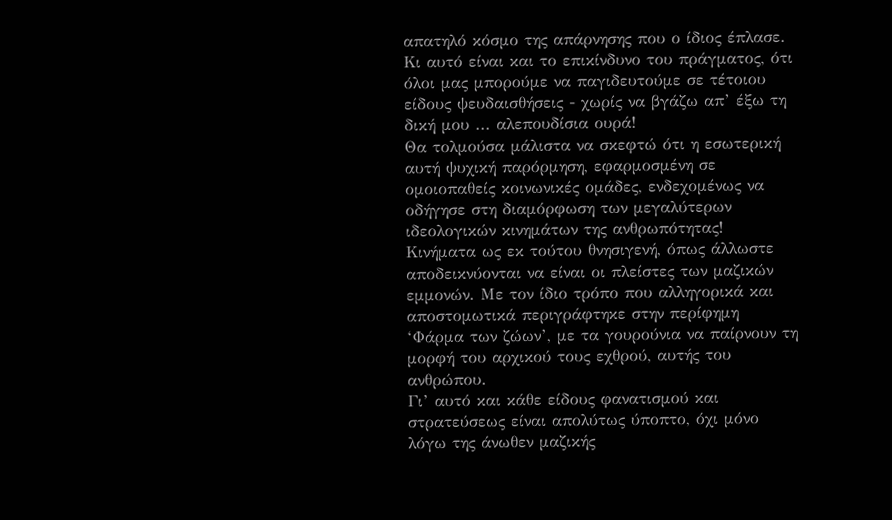απατηλό κόσμο της απάρνησης που ο ίδιος έπλασε. Κι αυτό είναι και το επικίνδυνο του πράγματος, ότι όλοι μας μπορούμε να παγιδευτούμε σε τέτοιου είδους ψευδαισθήσεις - χωρίς να βγάζω απ’ έξω τη δική μου ... αλεπουδίσια ουρά!
Θα τολμούσα μάλιστα να σκεφτώ ότι η εσωτερική αυτή ψυχική παρόρμηση, εφαρμοσμένη σε ομοιοπαθείς κοινωνικές ομάδες, ενδεχομένως να οδήγησε στη διαμόρφωση των μεγαλύτερων ιδεολογικών κινημάτων της ανθρωπότητας! Κινήματα ως εκ τούτου θνησιγενή, όπως άλλωστε αποδεικνύονται να είναι οι πλείστες των μαζικών εμμονών. Με τον ίδιο τρόπο που αλληγορικά και αποστομωτικά περιγράφτηκε στην περίφημη ‘Φάρμα των ζώων’, με τα γουρούνια να παίρνουν τη μορφή του αρχικού τους εχθρού, αυτής του ανθρώπου.
Γι’ αυτό και κάθε είδους φανατισμού και στρατεύσεως είναι απολύτως ύποπτο, όχι μόνο λόγω της άνωθεν μαζικής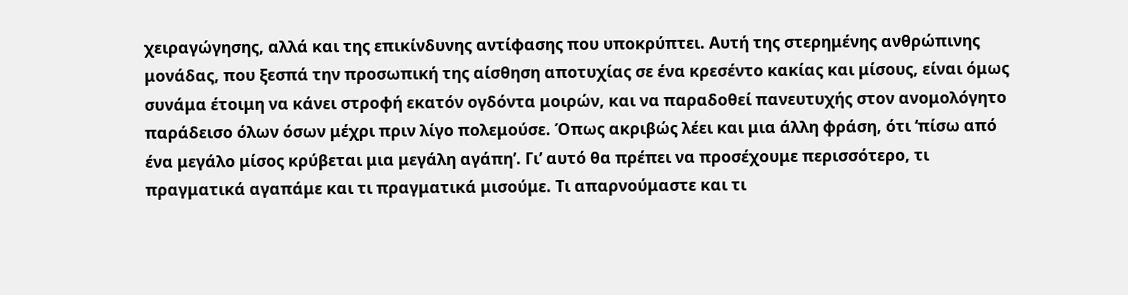χειραγώγησης, αλλά και της επικίνδυνης αντίφασης που υποκρύπτει. Αυτή της στερημένης ανθρώπινης μονάδας, που ξεσπά την προσωπική της αίσθηση αποτυχίας σε ένα κρεσέντο κακίας και μίσους, είναι όμως συνάμα έτοιμη να κάνει στροφή εκατόν ογδόντα μοιρών, και να παραδοθεί πανευτυχής στον ανομολόγητο παράδεισο όλων όσων μέχρι πριν λίγο πολεμούσε. Όπως ακριβώς λέει και μια άλλη φράση, ότι ‘πίσω από ένα μεγάλο μίσος κρύβεται μια μεγάλη αγάπη’. Γι’ αυτό θα πρέπει να προσέχουμε περισσότερο, τι πραγματικά αγαπάμε και τι πραγματικά μισούμε. Τι απαρνούμαστε και τι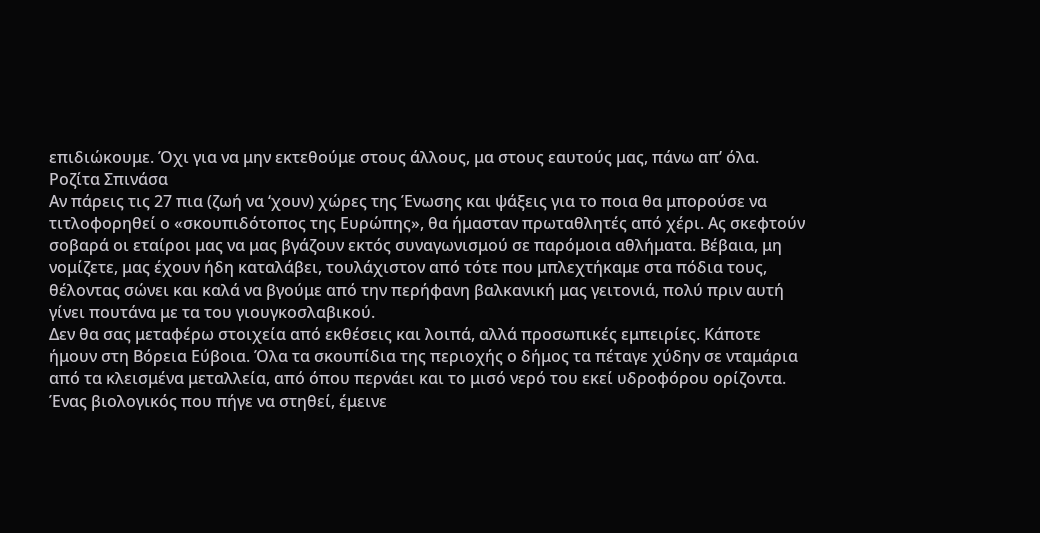επιδιώκουμε. Όχι για να μην εκτεθούμε στους άλλους, μα στους εαυτούς μας, πάνω απ’ όλα.
Ροζίτα Σπινάσα
Αν πάρεις τις 27 πια (ζωή να ‘χουν) χώρες της Ένωσης και ψάξεις για το ποια θα μπορούσε να τιτλοφορηθεί ο «σκουπιδότοπος της Ευρώπης», θα ήμασταν πρωταθλητές από χέρι. Ας σκεφτούν σοβαρά οι εταίροι μας να μας βγάζουν εκτός συναγωνισμού σε παρόμοια αθλήματα. Βέβαια, μη νομίζετε, μας έχουν ήδη καταλάβει, τουλάχιστον από τότε που μπλεχτήκαμε στα πόδια τους, θέλοντας σώνει και καλά να βγούμε από την περήφανη βαλκανική μας γειτονιά, πολύ πριν αυτή γίνει πουτάνα με τα του γιουγκοσλαβικού.
Δεν θα σας μεταφέρω στοιχεία από εκθέσεις και λοιπά, αλλά προσωπικές εμπειρίες. Κάποτε ήμουν στη Βόρεια Εύβοια. Όλα τα σκουπίδια της περιοχής ο δήμος τα πέταγε χύδην σε νταμάρια από τα κλεισμένα μεταλλεία, από όπου περνάει και το μισό νερό του εκεί υδροφόρου ορίζοντα. Ένας βιολογικός που πήγε να στηθεί, έμεινε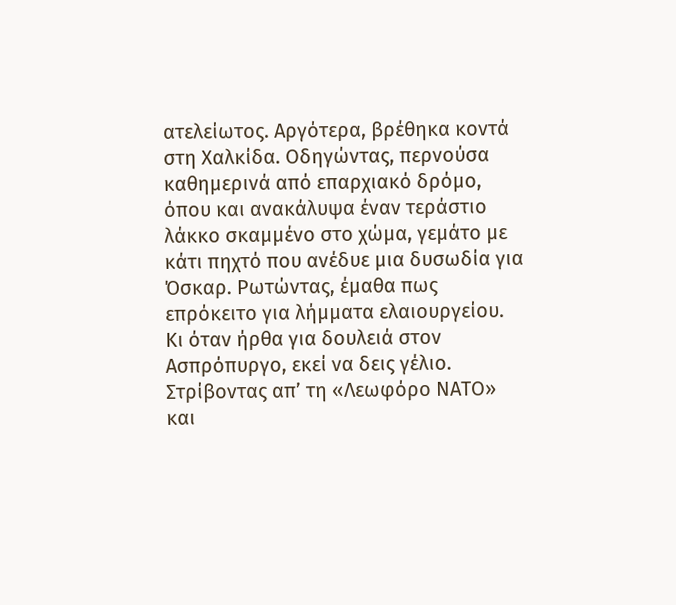ατελείωτος. Αργότερα, βρέθηκα κοντά στη Χαλκίδα. Οδηγώντας, περνούσα καθημερινά από επαρχιακό δρόμο, όπου και ανακάλυψα έναν τεράστιο λάκκο σκαμμένο στο χώμα, γεμάτο με κάτι πηχτό που ανέδυε μια δυσωδία για Όσκαρ. Ρωτώντας, έμαθα πως επρόκειτο για λήμματα ελαιουργείου. Κι όταν ήρθα για δουλειά στον Ασπρόπυργο, εκεί να δεις γέλιο. Στρίβοντας απ’ τη «Λεωφόρο ΝΑΤΟ» και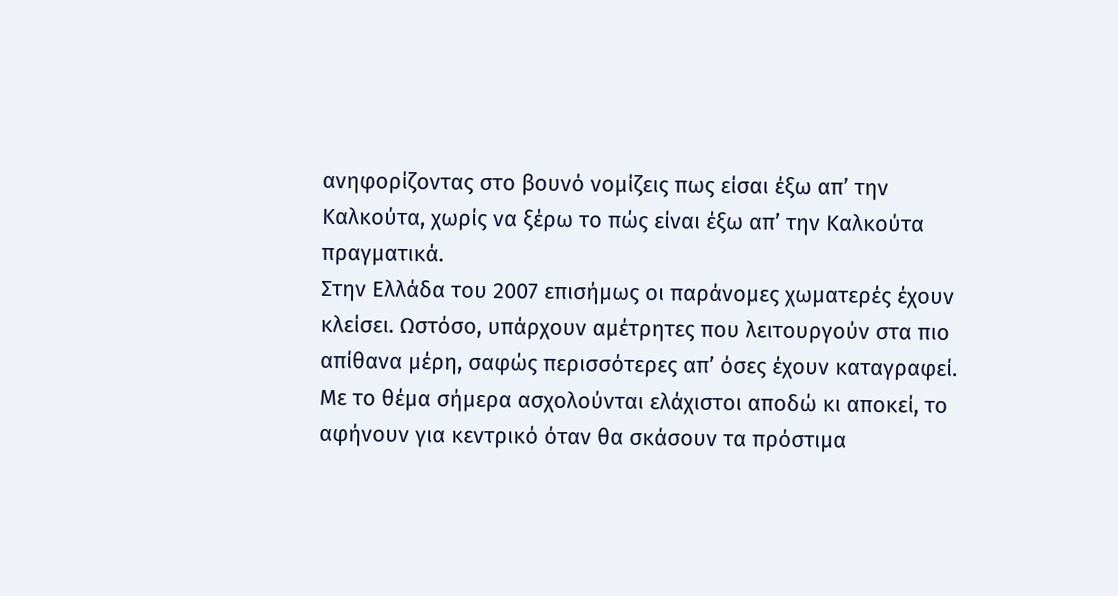ανηφορίζοντας στο βουνό νομίζεις πως είσαι έξω απ’ την Καλκούτα, χωρίς να ξέρω το πώς είναι έξω απ’ την Καλκούτα πραγματικά.
Στην Ελλάδα του 2007 επισήμως οι παράνομες χωματερές έχουν κλείσει. Ωστόσο, υπάρχουν αμέτρητες που λειτουργούν στα πιο απίθανα μέρη, σαφώς περισσότερες απ’ όσες έχουν καταγραφεί. Με το θέμα σήμερα ασχολούνται ελάχιστοι αποδώ κι αποκεί, το αφήνουν για κεντρικό όταν θα σκάσουν τα πρόστιμα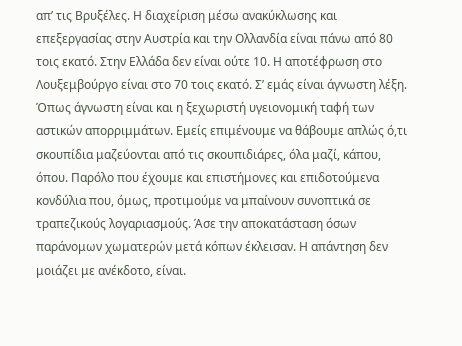απ’ τις Βρυξέλες. Η διαχείριση μέσω ανακύκλωσης και επεξεργασίας στην Αυστρία και την Ολλανδία είναι πάνω από 80 τοις εκατό. Στην Ελλάδα δεν είναι ούτε 10. Η αποτέφρωση στο Λουξεμβούργο είναι στο 70 τοις εκατό. Σ’ εμάς είναι άγνωστη λέξη. Όπως άγνωστη είναι και η ξεχωριστή υγειονομική ταφή των αστικών απορριμμάτων. Εμείς επιμένουμε να θάβουμε απλώς ό,τι σκουπίδια μαζεύονται από τις σκουπιδιάρες, όλα μαζί, κάπου, όπου. Παρόλο που έχουμε και επιστήμονες και επιδοτούμενα κονδύλια που, όμως, προτιμούμε να μπαίνουν συνοπτικά σε τραπεζικούς λογαριασμούς. Άσε την αποκατάσταση όσων παράνομων χωματερών μετά κόπων έκλεισαν. Η απάντηση δεν μοιάζει με ανέκδοτο, είναι.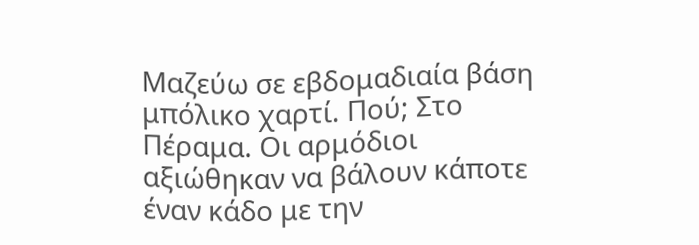Μαζεύω σε εβδομαδιαία βάση μπόλικο χαρτί. Πού; Στο Πέραμα. Οι αρμόδιοι αξιώθηκαν να βάλουν κάποτε έναν κάδο με την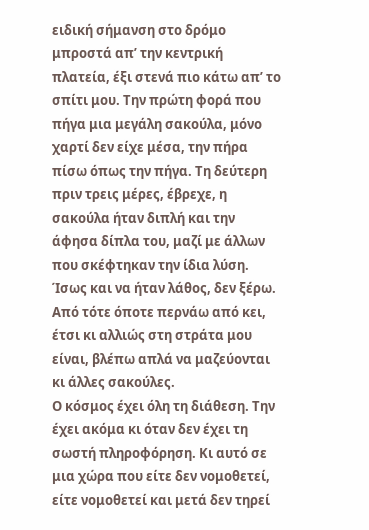ειδική σήμανση στο δρόμο μπροστά απ’ την κεντρική πλατεία, έξι στενά πιο κάτω απ’ το σπίτι μου. Την πρώτη φορά που πήγα μια μεγάλη σακούλα, μόνο χαρτί δεν είχε μέσα, την πήρα πίσω όπως την πήγα. Τη δεύτερη πριν τρεις μέρες, έβρεχε, η σακούλα ήταν διπλή και την άφησα δίπλα του, μαζί με άλλων που σκέφτηκαν την ίδια λύση. Ίσως και να ήταν λάθος, δεν ξέρω. Από τότε όποτε περνάω από κει, έτσι κι αλλιώς στη στράτα μου είναι, βλέπω απλά να μαζεύονται κι άλλες σακούλες.
Ο κόσμος έχει όλη τη διάθεση. Την έχει ακόμα κι όταν δεν έχει τη σωστή πληροφόρηση. Κι αυτό σε μια χώρα που είτε δεν νομοθετεί, είτε νομοθετεί και μετά δεν τηρεί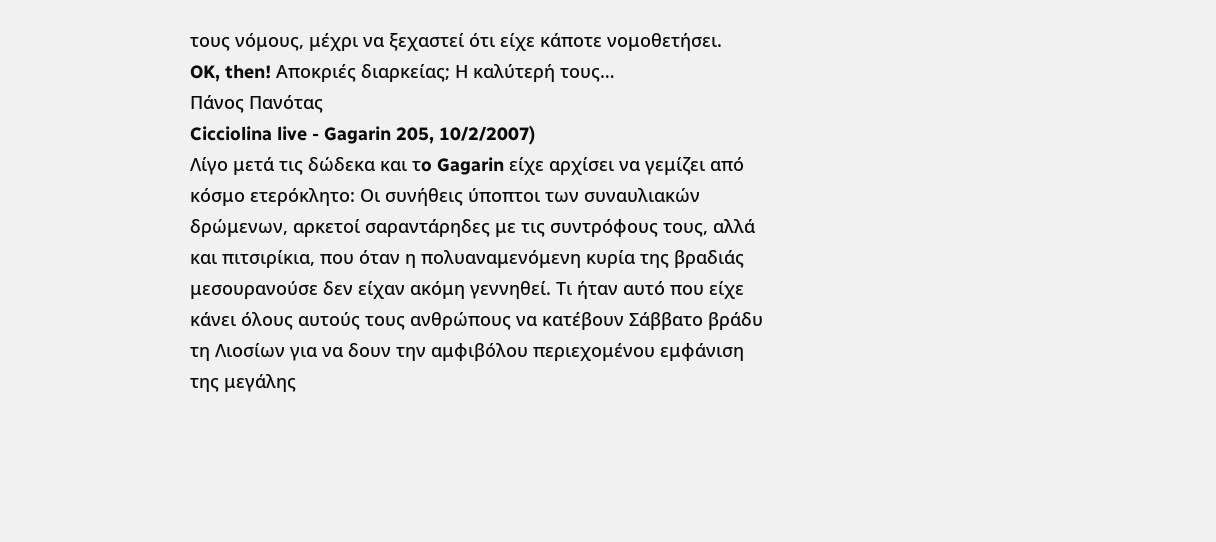τους νόμους, μέχρι να ξεχαστεί ότι είχε κάποτε νομοθετήσει.
OK, then! Αποκριές διαρκείας; Η καλύτερή τους…
Πάνος Πανότας
Cicciolina live - Gagarin 205, 10/2/2007)
Λίγο μετά τις δώδεκα και τo Gagarin είχε αρχίσει να γεμίζει από κόσμο ετερόκλητο: Οι συνήθεις ύποπτοι των συναυλιακών δρώμενων, αρκετοί σαραντάρηδες με τις συντρόφους τους, αλλά και πιτσιρίκια, που όταν η πολυαναμενόμενη κυρία της βραδιάς μεσουρανούσε δεν είχαν ακόμη γεννηθεί. Τι ήταν αυτό που είχε κάνει όλους αυτούς τους ανθρώπους να κατέβουν Σάββατο βράδυ τη Λιοσίων για να δουν την αμφιβόλου περιεχομένου εμφάνιση της μεγάλης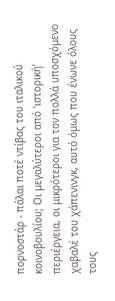πορνοστάρ - πάλαι ποτέ ντίβας του ιταλικού κοινοβουλίου; Οι μεγαλύτεροι από ‘ιστορική’ περιέργεια, οι μικρότεροι για τον πολλά υποσχόμενο χαβαλέ του χάπενινγκ, αυτό όμως που ένωνε όλους τους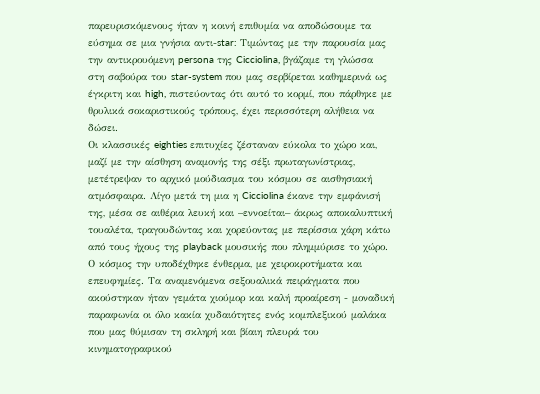παρευρισκόμενους ήταν η κοινή επιθυμία να αποδώσουμε τα εύσημα σε μια γνήσια αντι-star: Τιμώντας με την παρουσία μας την αντικρουόμενη persona της Cicciolina, βγάζαμε τη γλώσσα στη σαβούρα του star-system που μας σερβίρεται καθημερινά ως έγκριτη και high, πιστεύοντας ότι αυτό το κορμί, που πάρθηκε με θρυλικά σοκαριστικούς τρόπους, έχει περισσότερη αλήθεια να δώσει.
Οι κλασσικές eighties επιτυχίες ζέσταναν εύκολα το χώρο και, μαζί με την αίσθηση αναμονής της σέξι πρωταγωνίστριας, μετέτρεψαν το αρχικό μούδιασμα του κόσμου σε αισθησιακή ατμόσφαιρα. Λίγο μετά τη μια η Cicciolina έκανε την εμφάνισή της, μέσα σε αιθέρια λευκή και –εννοείται– άκρως αποκαλυπτική τουαλέτα, τραγουδώντας και χορεύοντας με περίσσια χάρη κάτω από τους ήχους της playback μουσικής που πλημμύρισε το χώρο. Ο κόσμος την υποδέχθηκε ένθερμα, με χειροκροτήματα και επευφημίες. Τα αναμενόμενα σεξουαλικά πειράγματα που ακούστηκαν ήταν γεμάτα χιούμορ και καλή προαίρεση - μοναδική παραφωνία οι όλο κακία χυδαιότητες ενός κομπλεξικού μαλάκα που μας θύμισαν τη σκληρή και βίαιη πλευρά του κινηματογραφικού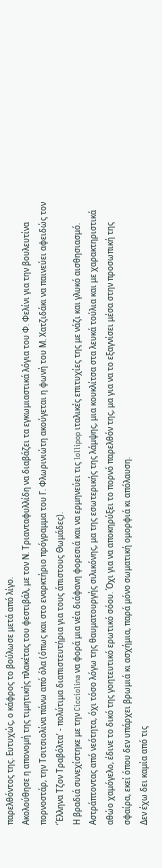παρελθόντος της. Ευτυχώς, ο κάφρος το βούλωσε μετά από λίγο.
Ακολούθησε η απονομή της τιμητικής πλακέτας του φεστιβάλ, με τον Ν. Τριανταφυλλίδη να διαβάζει τα εγκωμιαστικά λόγια του Φ. Φελίνι για την βουλευτίνα πορνοστάρ, την Τσιτσιολίνα πάνω από όλα (όπως και στο εναρκτήριο πρόγραμμα του Γ. Φλωρινιώτη ακούγεται η φωνή του Μ. Χατζιδάκι να παινεύει αφειδώς τον ‘Έλληνα Τζον Τραβόλτα’ - πολύτιμα διαπιστευτήρια για τους άπιστους Θωμάδες).
Η βραδιά συνεχίστηκε με την Cicciolina να φορά μια νέα διάφανη φορεσιά και να ερμηνεύει τις lollipop ιταλικές επιτυχίες της με νάζι και γλυκό αισθησιασμό. Αστράπτοντας από νεότητα, όχι τόσο λόγω της θαυματουργής σιλικόνης, μα της εσωτερικής της λάμψης, μια κουκλίτσα στα λευκά τούλια και με χαρακτηριστικά αθώο χαμόγελο, έδινε το δικό της γοητευτικό ερωτικό σόου. Όχι για να αποκηρύξει το πορνό παρελθόν της, μα για να το εξαγνίσει μέσα στην προσωπική της σφαίρα, εκεί όπου δεν υπάρχει βρωμιά κι ασχήμια, παρά μόνο σωματική ομορφιά κι απόλαυση.
Δεν έχω δει καμία από τις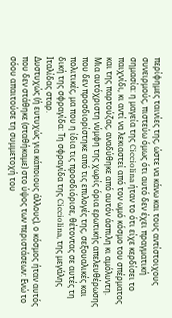περίφημες ταινίες της, ώστε να κάνω και τους αντίστοιχους συνειρμούς, πιστεύω όμως ότι αυτό δεν έχει πραγματική σημασία: η μαγεία της Cicciolina ήταν το ότι είχε κερδίσει το παιχνίδι, κι αντί να λεκιαστεί από τον ωμό κόσμο του σπέρματος και της παρτούζας, αναδύθηκε από αυτόν άσπιλη κι αμόλυντη. Μια αυτόχριστη νύμφη της χωρίς όρια ερωτικής απελευθέρωσης που δεν προσδιορίστηκε από τις επιλογές της, σεξουαλικές και πολιτικές, μα που η ίδια τις προσδιόρισε, θέτοντας σε αυτές τη δική της σφραγίδα: Τη σφραγίδα της Cicciolina, της μεγάλης Ιταλίδας σταρ.
Δυστυχώς (ή ευτυχώς για κάποιους άλλους), ο κόσμος ήταν αυτός που δεν στάθηκε (σταθήκαμε) στο ύψος των περιστάσεων: Ενώ το σόου απαιτούσε τη συμμετοχή του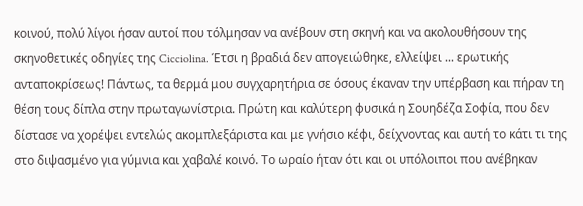κοινού, πολύ λίγοι ήσαν αυτοί που τόλμησαν να ανέβουν στη σκηνή και να ακολουθήσουν της σκηνοθετικές οδηγίες της Cicciolina. Έτσι η βραδιά δεν απογειώθηκε, ελλείψει ... ερωτικής ανταποκρίσεως! Πάντως, τα θερμά μου συγχαρητήρια σε όσους έκαναν την υπέρβαση και πήραν τη θέση τους δίπλα στην πρωταγωνίστρια. Πρώτη και καλύτερη φυσικά η Σουηδέζα Σοφία, που δεν δίστασε να χορέψει εντελώς ακομπλεξάριστα και με γνήσιο κέφι, δείχνοντας και αυτή το κάτι τι της στο διψασμένο για γύμνια και χαβαλέ κοινό. Το ωραίο ήταν ότι και οι υπόλοιποι που ανέβηκαν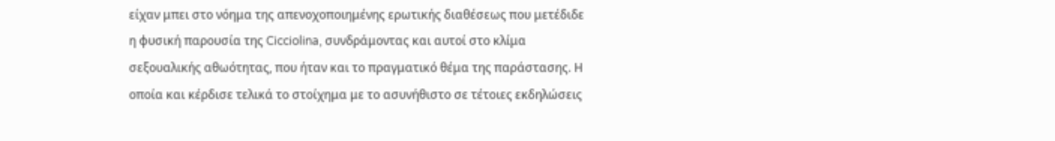είχαν μπει στο νόημα της απενοχοποιημένης ερωτικής διαθέσεως που μετέδιδε η φυσική παρουσία της Cicciolina, συνδράμοντας και αυτοί στο κλίμα σεξουαλικής αθωότητας, που ήταν και το πραγματικό θέμα της παράστασης. Η οποία και κέρδισε τελικά το στοίχημα με το ασυνήθιστο σε τέτοιες εκδηλώσεις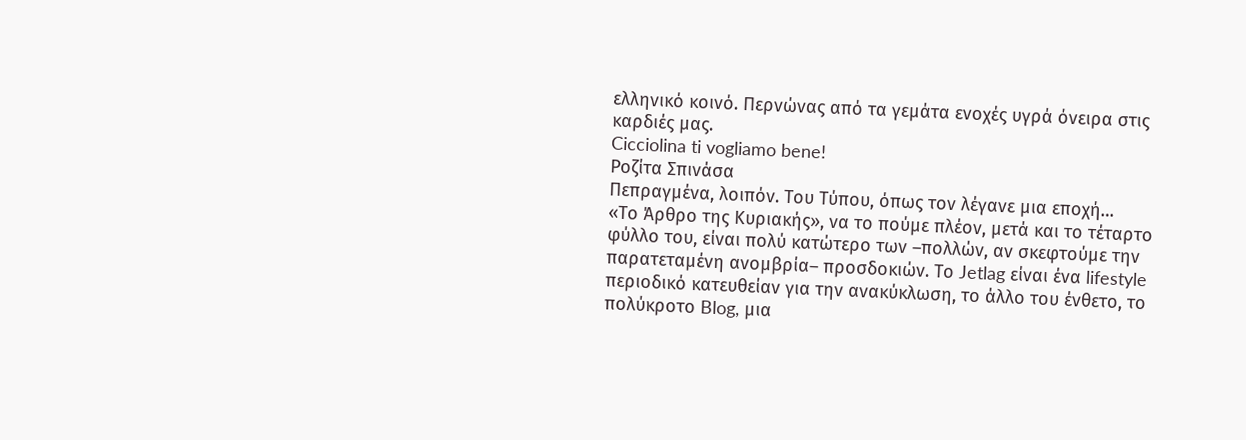ελληνικό κοινό. Περνώνας από τα γεμάτα ενοχές υγρά όνειρα στις καρδιές μας.
Cicciolina ti vogliamo bene!
Ροζίτα Σπινάσα
Πεπραγμένα, λοιπόν. Του Τύπου, όπως τον λέγανε μια εποχή…
«Το Άρθρο της Κυριακής», να το πούμε πλέον, μετά και το τέταρτο φύλλο του, είναι πολύ κατώτερο των –πολλών, αν σκεφτούμε την παρατεταμένη ανομβρία– προσδοκιών. Το Jetlag είναι ένα lifestyle περιοδικό κατευθείαν για την ανακύκλωση, το άλλο του ένθετο, το πολύκροτο Blog, μια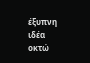έξυπνη ιδέα οκτώ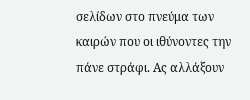σελίδων στο πνεύμα των καιρών που οι ιθύνοντες την πάνε στράφι. Ας αλλάξουν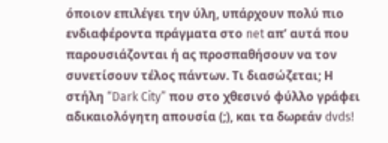όποιον επιλέγει την ύλη, υπάρχουν πολύ πιο ενδιαφέροντα πράγματα στο net απ’ αυτά που παρουσιάζονται ή ας προσπαθήσουν να τον συνετίσουν τέλος πάντων. Τι διασώζεται; Η στήλη “Dark City” που στο χθεσινό φύλλο γράφει αδικαιολόγητη απουσία (;), και τα δωρεάν dvds!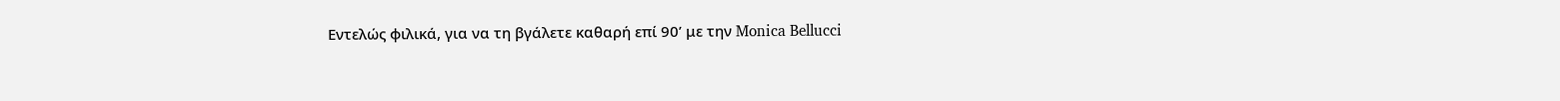Εντελώς φιλικά, για να τη βγάλετε καθαρή επί 90’ με την Monica Bellucci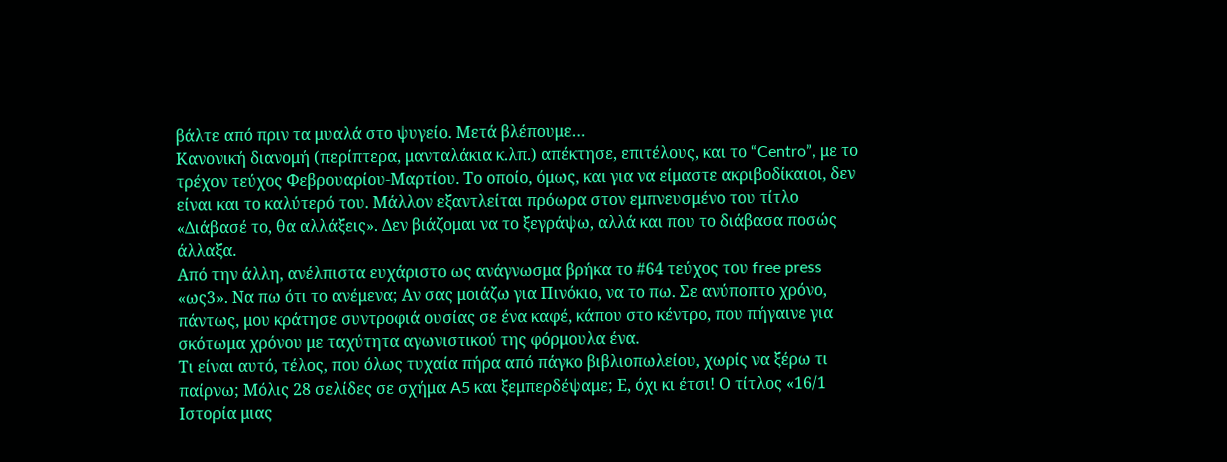βάλτε από πριν τα μυαλά στο ψυγείο. Μετά βλέπουμε…
Κανονική διανομή (περίπτερα, μανταλάκια κ.λπ.) απέκτησε, επιτέλους, και το “Centro”, με το τρέχον τεύχος Φεβρουαρίου-Μαρτίου. Το οποίο, όμως, και για να είμαστε ακριβοδίκαιοι, δεν είναι και το καλύτερό του. Μάλλον εξαντλείται πρόωρα στον εμπνευσμένο του τίτλο «Διάβασέ το, θα αλλάξεις». Δεν βιάζομαι να το ξεγράψω, αλλά και που το διάβασα ποσώς άλλαξα.
Από την άλλη, ανέλπιστα ευχάριστο ως ανάγνωσμα βρήκα το #64 τεύχος του free press «ως3». Να πω ότι το ανέμενα; Αν σας μοιάζω για Πινόκιο, να το πω. Σε ανύποπτο χρόνο, πάντως, μου κράτησε συντροφιά ουσίας σε ένα καφέ, κάπου στο κέντρο, που πήγαινε για σκότωμα χρόνου με ταχύτητα αγωνιστικού της φόρμουλα ένα.
Τι είναι αυτό, τέλος, που όλως τυχαία πήρα από πάγκο βιβλιοπωλείου, χωρίς να ξέρω τι παίρνω; Μόλις 28 σελίδες σε σχήμα A5 και ξεμπερδέψαμε; Ε, όχι κι έτσι! Ο τίτλος «16/1 Ιστορία μιας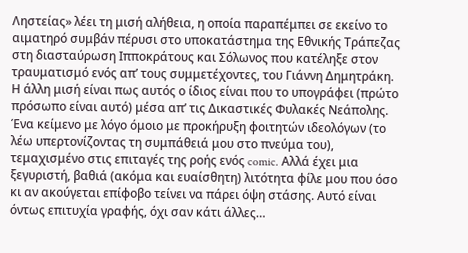Ληστείας» λέει τη μισή αλήθεια, η οποία παραπέμπει σε εκείνο το αιματηρό συμβάν πέρυσι στο υποκατάστημα της Εθνικής Τράπεζας στη διασταύρωση Ιπποκράτους και Σόλωνος που κατέληξε στον τραυματισμό ενός απ’ τους συμμετέχοντες, του Γιάννη Δημητράκη. Η άλλη μισή είναι πως αυτός ο ίδιος είναι που το υπογράφει (πρώτο πρόσωπο είναι αυτό) μέσα απ’ τις Δικαστικές Φυλακές Νεάπολης. Ένα κείμενο με λόγο όμοιο με προκήρυξη φοιτητών ιδεολόγων (το λέω υπερτονίζοντας τη συμπάθειά μου στο πνεύμα του), τεμαχισμένο στις επιταγές της ροής ενός comic. Αλλά έχει μια ξεγυριστή, βαθιά (ακόμα και ευαίσθητη) λιτότητα φίλε μου που όσο κι αν ακούγεται επίφοβο τείνει να πάρει όψη στάσης. Αυτό είναι όντως επιτυχία γραφής, όχι σαν κάτι άλλες…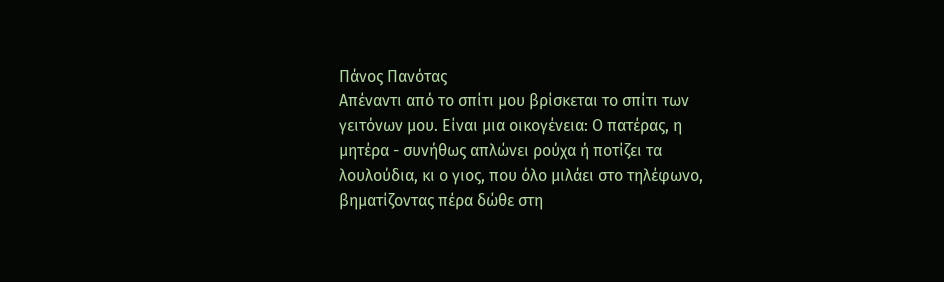Πάνος Πανότας
Απέναντι από το σπίτι μου βρίσκεται το σπίτι των γειτόνων μου. Είναι μια οικογένεια: Ο πατέρας, η μητέρα - συνήθως απλώνει ρούχα ή ποτίζει τα λουλούδια, κι ο γιος, που όλο μιλάει στο τηλέφωνο, βηματίζοντας πέρα δώθε στη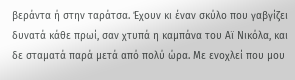βεράντα ή στην ταράτσα. Έχουν κι έναν σκύλο που γαβγίζει δυνατά κάθε πρωί, σαν χτυπά η καμπάνα του Αϊ Νικόλα, και δε σταματά παρά μετά από πολύ ώρα. Με ενοχλεί που μου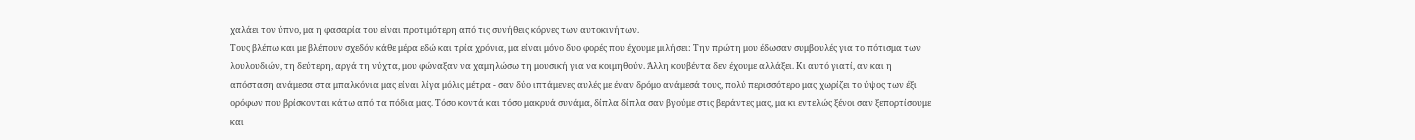χαλάει τον ύπνο, μα η φασαρία του είναι προτιμότερη από τις συνήθεις κόρνες των αυτοκινήτων.
Τους βλέπω και με βλέπουν σχεδόν κάθε μέρα εδώ και τρία χρόνια, μα είναι μόνο δυο φορές που έχουμε μιλήσει: Την πρώτη μου έδωσαν συμβουλές για το πότισμα των λουλουδιών, τη δεύτερη, αργά τη νύχτα, μου φώναξαν να χαμηλώσω τη μουσική για να κοιμηθούν. Άλλη κουβέντα δεν έχουμε αλλάξει. Κι αυτό γιατί, αν και η απόσταση ανάμεσα στα μπαλκόνια μας είναι λίγα μόλις μέτρα - σαν δύο ιπτάμενες αυλές με έναν δρόμο ανάμεσά τους, πολύ περισσότερο μας χωρίζει το ύψος των έξι ορόφων που βρίσκονται κάτω από τα πόδια μας. Τόσο κοντά και τόσο μακρυά συνάμα, δίπλα δίπλα σαν βγούμε στις βεράντες μας, μα κι εντελώς ξένοι σαν ξεπορτίσουμε και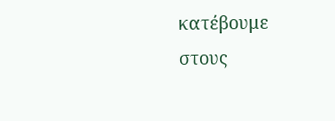κατέβουμε στους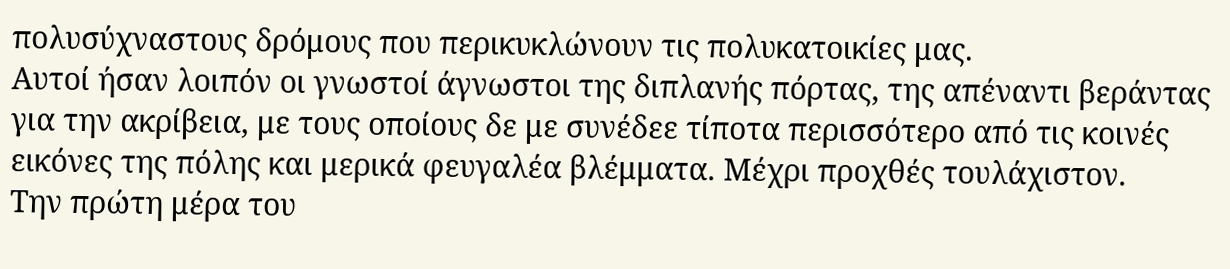πολυσύχναστους δρόμους που περικυκλώνουν τις πολυκατοικίες μας.
Αυτοί ήσαν λοιπόν οι γνωστοί άγνωστοι της διπλανής πόρτας, της απέναντι βεράντας για την ακρίβεια, με τους οποίους δε με συνέδεε τίποτα περισσότερο από τις κοινές εικόνες της πόλης και μερικά φευγαλέα βλέμματα. Μέχρι προχθές τουλάχιστον.
Την πρώτη μέρα του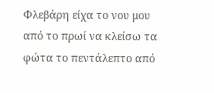Φλεβάρη είχα το νου μου από το πρωί να κλείσω τα φώτα το πεντάλεπτο από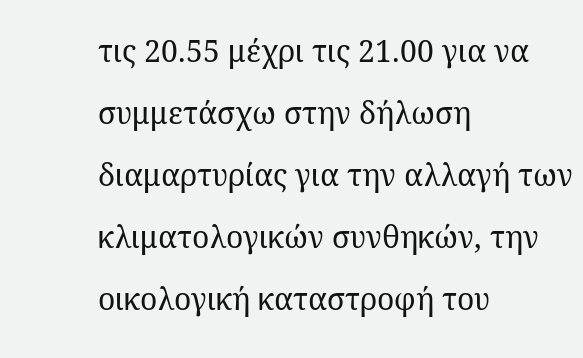τις 20.55 μέχρι τις 21.00 για να συμμετάσχω στην δήλωση διαμαρτυρίας για την αλλαγή των κλιματολογικών συνθηκών, την οικολογική καταστροφή του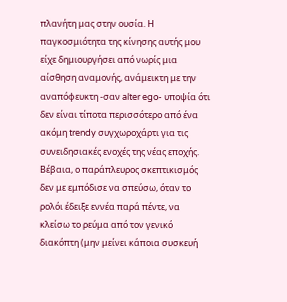πλανήτη μας στην ουσία. Η παγκοσμιότητα της κίνησης αυτής μου είχε δημιουργήσει από νωρίς μια αίσθηση αναμονής, ανάμεικτη με την αναπόφευκτη -σαν alter ego- υποψία ότι δεν είναι τίποτα περισσότερο από ένα ακόμη trendy συγχωροχάρτι για τις συνειδησιακές ενοχές της νέας εποχής.
Βέβαια, ο παράπλευρος σκεπτικισμός δεν με εμπόδισε να σπεύσω, όταν το ρολόι έδειξε εννέα παρά πέντε, να κλείσω το ρεύμα από τον γενικό διακόπτη (μην μείνει κάποια συσκευή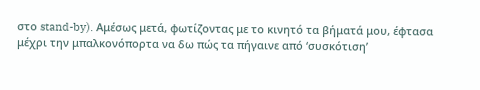στο stand-by). Αμέσως μετά, φωτίζοντας με το κινητό τα βήματά μου, έφτασα μέχρι την μπαλκονόπορτα να δω πώς τα πήγαινε από ‘συσκότιση’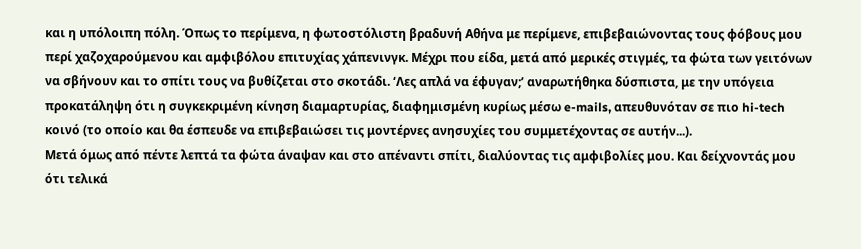και η υπόλοιπη πόλη. Όπως το περίμενα, η φωτοστόλιστη βραδυνή Αθήνα με περίμενε, επιβεβαιώνοντας τους φόβους μου περί χαζοχαρούμενου και αμφιβόλου επιτυχίας χάπενινγκ. Μέχρι που είδα, μετά από μερικές στιγμές, τα φώτα των γειτόνων να σβήνουν και το σπίτι τους να βυθίζεται στο σκοτάδι. ‘Λες απλά να έφυγαν;’ αναρωτήθηκα δύσπιστα, με την υπόγεια προκατάληψη ότι η συγκεκριμένη κίνηση διαμαρτυρίας, διαφημισμένη κυρίως μέσω e-mails, απευθυνόταν σε πιο hi-tech κοινό (το οποίο και θα έσπευδε να επιβεβαιώσει τις μοντέρνες ανησυχίες του συμμετέχοντας σε αυτήν...).
Μετά όμως από πέντε λεπτά τα φώτα άναψαν και στο απέναντι σπίτι, διαλύοντας τις αμφιβολίες μου. Και δείχνοντάς μου ότι τελικά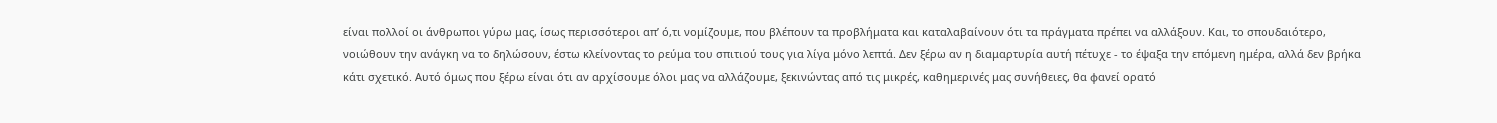είναι πολλοί οι άνθρωποι γύρω μας, ίσως περισσότεροι απ’ ό,τι νομίζουμε, που βλέπουν τα προβλήματα και καταλαβαίνουν ότι τα πράγματα πρέπει να αλλάξουν. Και, το σπουδαιότερο, νοιώθουν την ανάγκη να το δηλώσουν, έστω κλείνοντας το ρεύμα του σπιτιού τους για λίγα μόνο λεπτά. Δεν ξέρω αν η διαμαρτυρία αυτή πέτυχε - το έψαξα την επόμενη ημέρα, αλλά δεν βρήκα κάτι σχετικό. Αυτό όμως που ξέρω είναι ότι αν αρχίσουμε όλοι μας να αλλάζουμε, ξεκινώντας από τις μικρές, καθημερινές μας συνήθειες, θα φανεί ορατό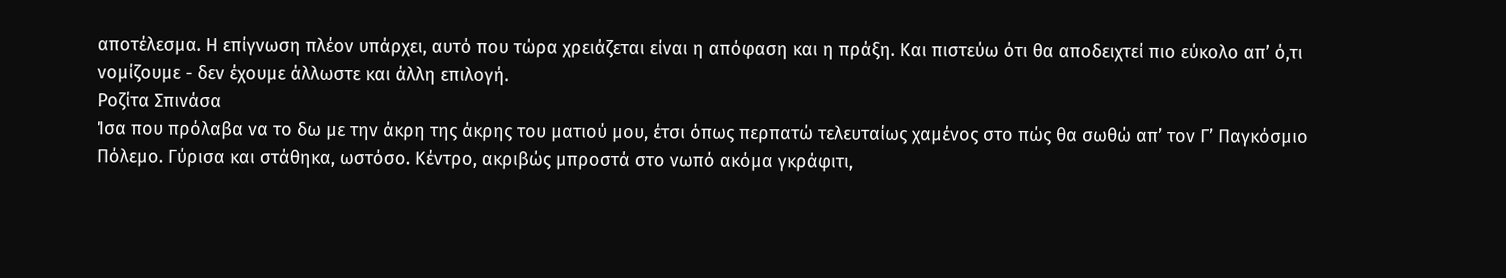αποτέλεσμα. Η επίγνωση πλέον υπάρχει, αυτό που τώρα χρειάζεται είναι η απόφαση και η πράξη. Και πιστεύω ότι θα αποδειχτεί πιο εύκολο απ’ ό,τι νομίζουμε - δεν έχουμε άλλωστε και άλλη επιλογή.
Ροζίτα Σπινάσα
Ίσα που πρόλαβα να το δω με την άκρη της άκρης του ματιού μου, έτσι όπως περπατώ τελευταίως χαμένος στο πώς θα σωθώ απ’ τον Γ’ Παγκόσμιο Πόλεμο. Γύρισα και στάθηκα, ωστόσο. Κέντρο, ακριβώς μπροστά στο νωπό ακόμα γκράφιτι,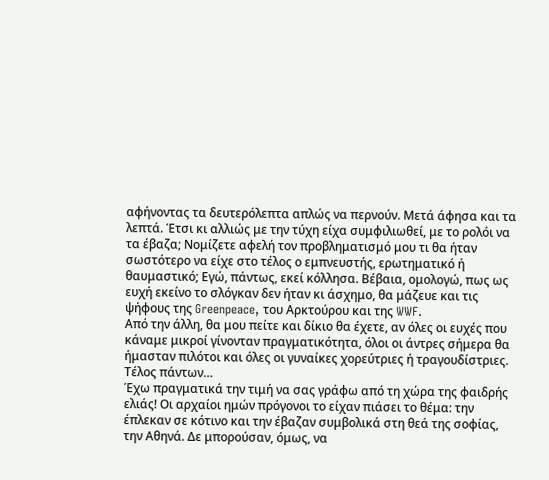αφήνοντας τα δευτερόλεπτα απλώς να περνούν. Μετά άφησα και τα λεπτά. Έτσι κι αλλιώς με την τύχη είχα συμφιλιωθεί, με το ρολόι να τα έβαζα; Νομίζετε αφελή τον προβληματισμό μου τι θα ήταν σωστότερο να είχε στο τέλος ο εμπνευστής, ερωτηματικό ή θαυμαστικό; Εγώ, πάντως, εκεί κόλλησα. Βέβαια, ομολογώ, πως ως ευχή εκείνο το σλόγκαν δεν ήταν κι άσχημο, θα μάζευε και τις ψήφους της Greenpeace, του Αρκτούρου και της WWF.
Από την άλλη, θα μου πείτε και δίκιο θα έχετε, αν όλες οι ευχές που κάναμε μικροί γίνονταν πραγματικότητα, όλοι οι άντρες σήμερα θα ήμασταν πιλότοι και όλες οι γυναίκες χορεύτριες ή τραγουδίστριες. Τέλος πάντων…
Έχω πραγματικά την τιμή να σας γράφω από τη χώρα της φαιδρής ελιάς! Οι αρχαίοι ημών πρόγονοι το είχαν πιάσει το θέμα: την έπλεκαν σε κότινο και την έβαζαν συμβολικά στη θεά της σοφίας, την Αθηνά. Δε μπορούσαν, όμως, να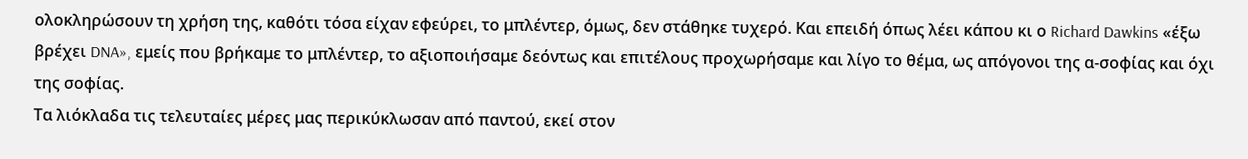ολοκληρώσουν τη χρήση της, καθότι τόσα είχαν εφεύρει, το μπλέντερ, όμως, δεν στάθηκε τυχερό. Και επειδή όπως λέει κάπου κι ο Richard Dawkins «έξω βρέχει DNA», εμείς που βρήκαμε το μπλέντερ, το αξιοποιήσαμε δεόντως και επιτέλους προχωρήσαμε και λίγο το θέμα, ως απόγονοι της α-σοφίας και όχι της σοφίας.
Τα λιόκλαδα τις τελευταίες μέρες μας περικύκλωσαν από παντού, εκεί στον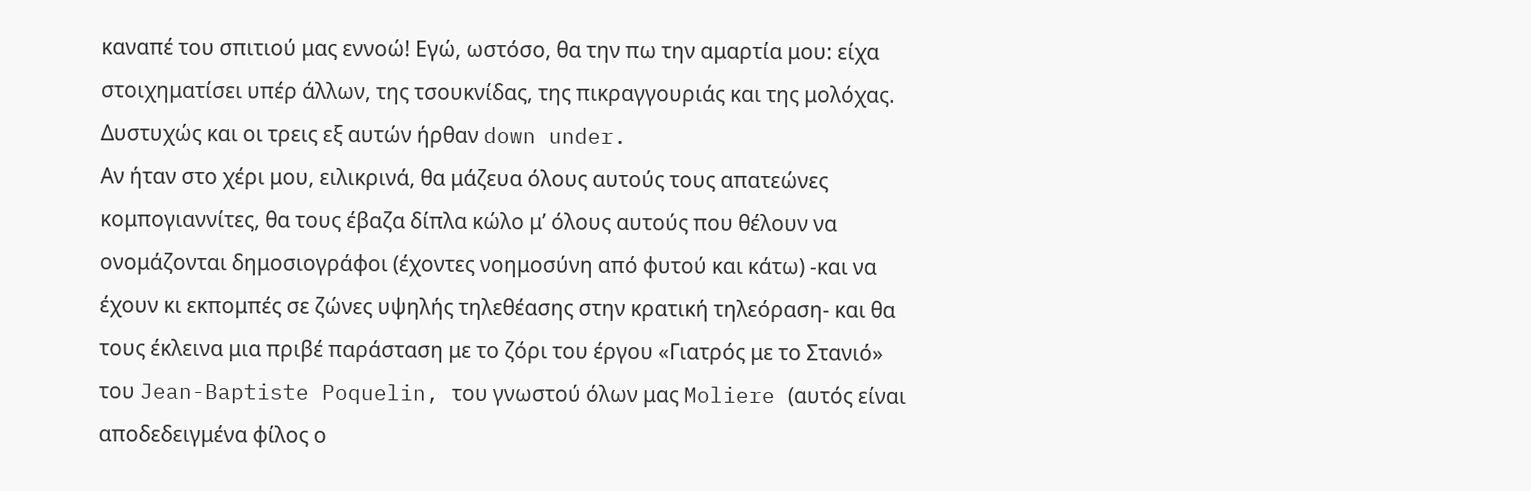καναπέ του σπιτιού μας εννοώ! Εγώ, ωστόσο, θα την πω την αμαρτία μου: είχα στοιχηματίσει υπέρ άλλων, της τσουκνίδας, της πικραγγουριάς και της μολόχας. Δυστυχώς και οι τρεις εξ αυτών ήρθαν down under.
Αν ήταν στο χέρι μου, ειλικρινά, θα μάζευα όλους αυτούς τους απατεώνες κομπογιαννίτες, θα τους έβαζα δίπλα κώλο μ’ όλους αυτούς που θέλουν να ονομάζονται δημοσιογράφοι (έχοντες νοημοσύνη από φυτού και κάτω) -και να έχουν κι εκπομπές σε ζώνες υψηλής τηλεθέασης στην κρατική τηλεόραση- και θα τους έκλεινα μια πριβέ παράσταση με το ζόρι του έργου «Γιατρός με το Στανιό» του Jean-Baptiste Poquelin, του γνωστού όλων μας Moliere (αυτός είναι αποδεδειγμένα φίλος ο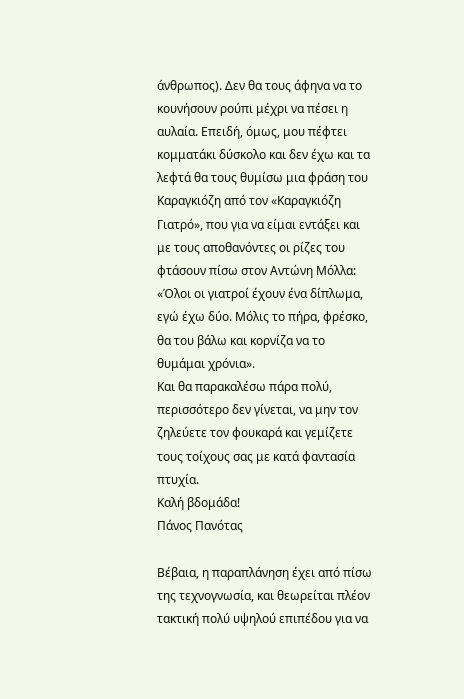άνθρωπος). Δεν θα τους άφηνα να το κουνήσουν ρούπι μέχρι να πέσει η αυλαία. Επειδή, όμως, μου πέφτει κομματάκι δύσκολο και δεν έχω και τα λεφτά θα τους θυμίσω μια φράση του Καραγκιόζη από τον «Καραγκιόζη Γιατρό», που για να είμαι εντάξει και με τους αποθανόντες οι ρίζες του φτάσουν πίσω στον Αντώνη Μόλλα:
«Όλοι οι γιατροί έχουν ένα δίπλωμα, εγώ έχω δύο. Μόλις το πήρα, φρέσκο, θα του βάλω και κορνίζα να το θυμάμαι χρόνια».
Και θα παρακαλέσω πάρα πολύ, περισσότερο δεν γίνεται, να μην τον ζηλεύετε τον φουκαρά και γεμίζετε τους τοίχους σας με κατά φαντασία πτυχία.
Καλή βδομάδα!
Πάνος Πανότας

Βέβαια, η παραπλάνηση έχει από πίσω της τεχνογνωσία, και θεωρείται πλέον τακτική πολύ υψηλού επιπέδου για να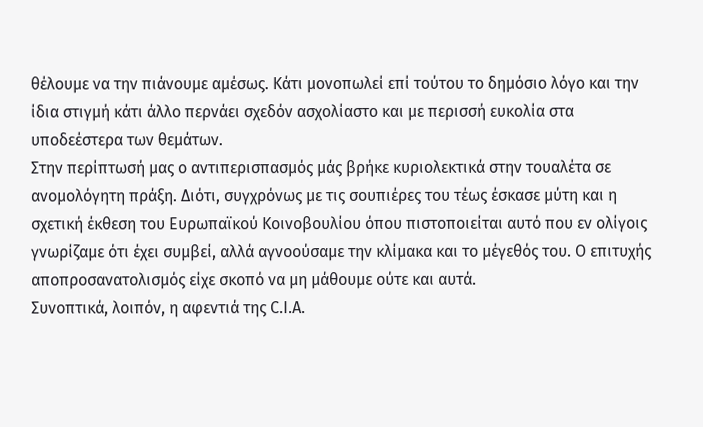θέλουμε να την πιάνουμε αμέσως. Κάτι μονοπωλεί επί τούτου το δημόσιο λόγο και την ίδια στιγμή κάτι άλλο περνάει σχεδόν ασχολίαστο και με περισσή ευκολία στα υποδεέστερα των θεμάτων.
Στην περίπτωσή μας ο αντιπερισπασμός μάς βρήκε κυριολεκτικά στην τουαλέτα σε ανομολόγητη πράξη. Διότι, συγχρόνως με τις σουπιέρες του τέως έσκασε μύτη και η σχετική έκθεση του Ευρωπαϊκού Κοινοβουλίου όπου πιστοποιείται αυτό που εν ολίγοις γνωρίζαμε ότι έχει συμβεί, αλλά αγνοούσαμε την κλίμακα και το μέγεθός του. Ο επιτυχής αποπροσανατολισμός είχε σκοπό να μη μάθουμε ούτε και αυτά.
Συνοπτικά, λοιπόν, η αφεντιά της C.I.A.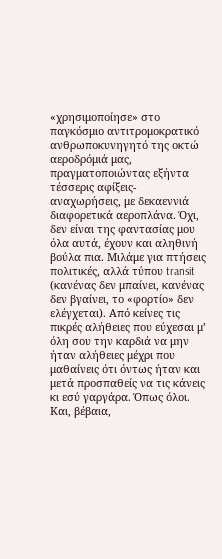«χρησιμοποίησε» στο παγκόσμιο αντιτρομοκρατικό ανθρωποκυνηγητό της οκτώ αεροδρόμιά μας, πραγματοποιώντας εξήντα τέσσερις αφίξεις-αναχωρήσεις, με δεκαεννιά διαφορετικά αεροπλάνα. Όχι, δεν είναι της φαντασίας μου όλα αυτά, έχουν και αληθινή βούλα πια. Μιλάμε για πτήσεις πολιτικές, αλλά τύπου transit (κανένας δεν μπαίνει, κανένας δεν βγαίνει, το «φορτίο» δεν ελέγχεται). Από κείνες τις πικρές αλήθειες που εύχεσαι μ’ όλη σου την καρδιά να μην ήταν αλήθειες μέχρι που μαθαίνεις ότι όντως ήταν και μετά προσπαθείς να τις κάνεις κι εσύ γαργάρα. Όπως όλοι. Και, βέβαια,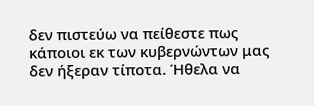δεν πιστεύω να πείθεστε πως κάποιοι εκ των κυβερνώντων μας δεν ήξεραν τίποτα. Ήθελα να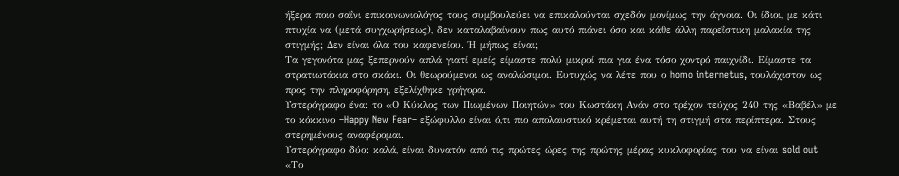ήξερα ποιο σαΐνι επικοινωνιολόγος τους συμβουλεύει να επικαλούνται σχεδόν μονίμως την άγνοια. Οι ίδιοι, με κάτι πτυχία να (μετά συγχωρήσεως), δεν καταλαβαίνουν πως αυτό πιάνει όσο και κάθε άλλη παρεΐστικη μαλακία της στιγμής; Δεν είναι όλα του καφενείου. Ή μήπως είναι;
Τα γεγονότα μας ξεπερνούν απλά γιατί εμείς είμαστε πολύ μικροί πια για ένα τόσο χοντρό παιχνίδι. Είμαστε τα στρατιωτάκια στο σκάκι. Οι θεωρούμενοι ως αναλώσιμοι. Ευτυχώς να λέτε που ο homo internetus, τουλάχιστον ως προς την πληροφόρηση, εξελίχθηκε γρήγορα.
Υστερόγραφο ένα: το «Ο Κύκλος των Πιωμένων Ποιητών» του Κωστάκη Ανάν στο τρέχον τεύχος 240 της «Βαβέλ» με το κόκκινο –Happy New Fear– εξώφυλλο είναι ό,τι πιο απολαυστικό κρέμεται αυτή τη στιγμή στα περίπτερα. Στους στερημένους αναφέρομαι.
Υστερόγραφο δύο: καλά, είναι δυνατόν από τις πρώτες ώρες της πρώτης μέρας κυκλοφορίας του να είναι sold out «Το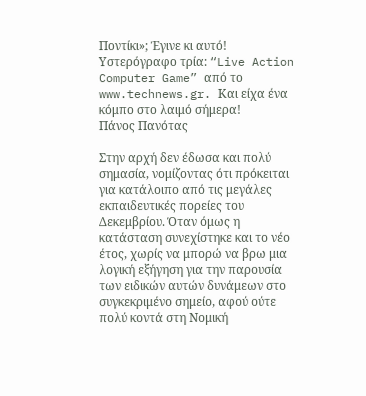Ποντίκι»; Έγινε κι αυτό!
Υστερόγραφο τρία: “Live Action Computer Game” από το www.technews.gr. Και είχα ένα κόμπο στο λαιμό σήμερα!
Πάνος Πανότας

Στην αρχή δεν έδωσα και πολύ σημασία, νομίζοντας ότι πρόκειται για κατάλοιπο από τις μεγάλες εκπαιδευτικές πορείες του Δεκεμβρίου. Όταν όμως η κατάσταση συνεχίστηκε και το νέο έτος, χωρίς να μπορώ να βρω μια λογική εξήγηση για την παρουσία των ειδικών αυτών δυνάμεων στο συγκεκριμένο σημείο, αφού ούτε πολύ κοντά στη Νομική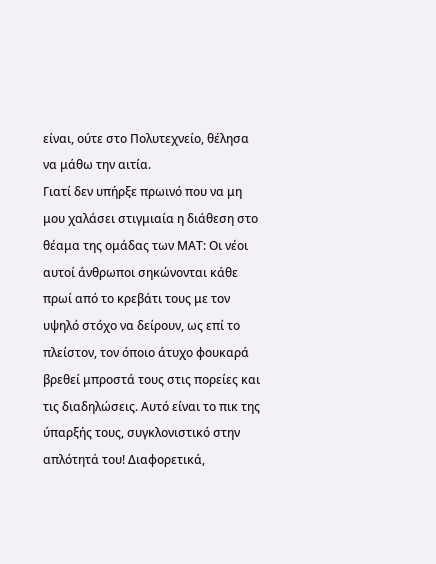είναι, ούτε στο Πολυτεχνείο, θέλησα να μάθω την αιτία.
Γιατί δεν υπήρξε πρωινό που να μη μου χαλάσει στιγμιαία η διάθεση στο θέαμα της ομάδας των ΜΑΤ: Οι νέοι αυτοί άνθρωποι σηκώνονται κάθε πρωί από το κρεβάτι τους με τον υψηλό στόχο να δείρουν, ως επί το πλείστον, τον όποιο άτυχο φουκαρά βρεθεί μπροστά τους στις πορείες και τις διαδηλώσεις. Αυτό είναι το πικ της ύπαρξής τους, συγκλονιστικό στην απλότητά του! Διαφορετικά,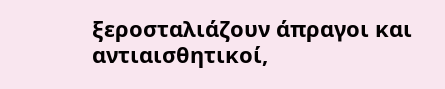ξεροσταλιάζουν άπραγοι και αντιαισθητικοί,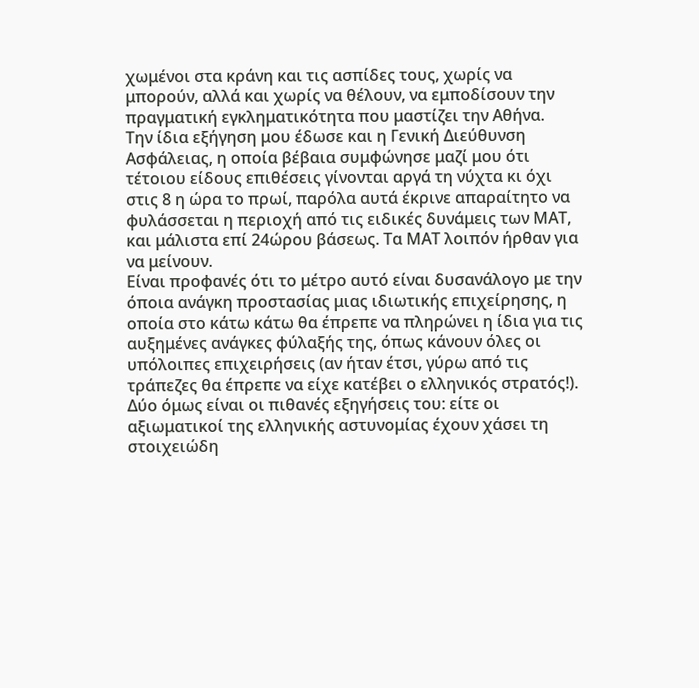χωμένοι στα κράνη και τις ασπίδες τους, χωρίς να μπορούν, αλλά και χωρίς να θέλουν, να εμποδίσουν την πραγματική εγκληματικότητα που μαστίζει την Αθήνα.
Την ίδια εξήγηση μου έδωσε και η Γενική Διεύθυνση Ασφάλειας, η οποία βέβαια συμφώνησε μαζί μου ότι τέτοιου είδους επιθέσεις γίνονται αργά τη νύχτα κι όχι στις 8 η ώρα το πρωί, παρόλα αυτά έκρινε απαραίτητο να φυλάσσεται η περιοχή από τις ειδικές δυνάμεις των ΜΑΤ, και μάλιστα επί 24ώρου βάσεως. Τα ΜΑΤ λοιπόν ήρθαν για να μείνουν.
Είναι προφανές ότι το μέτρο αυτό είναι δυσανάλογο με την όποια ανάγκη προστασίας μιας ιδιωτικής επιχείρησης, η οποία στο κάτω κάτω θα έπρεπε να πληρώνει η ίδια για τις αυξημένες ανάγκες φύλαξής της, όπως κάνουν όλες οι υπόλοιπες επιχειρήσεις (αν ήταν έτσι, γύρω από τις τράπεζες θα έπρεπε να είχε κατέβει ο ελληνικός στρατός!). Δύο όμως είναι οι πιθανές εξηγήσεις του: είτε οι αξιωματικοί της ελληνικής αστυνομίας έχουν χάσει τη στοιχειώδη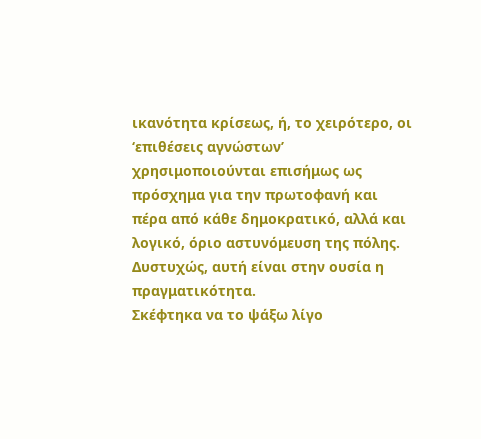ικανότητα κρίσεως, ή, το χειρότερο, οι ‘επιθέσεις αγνώστων’ χρησιμοποιούνται επισήμως ως πρόσχημα για την πρωτοφανή και πέρα από κάθε δημοκρατικό, αλλά και λογικό, όριο αστυνόμευση της πόλης. Δυστυχώς, αυτή είναι στην ουσία η πραγματικότητα.
Σκέφτηκα να το ψάξω λίγο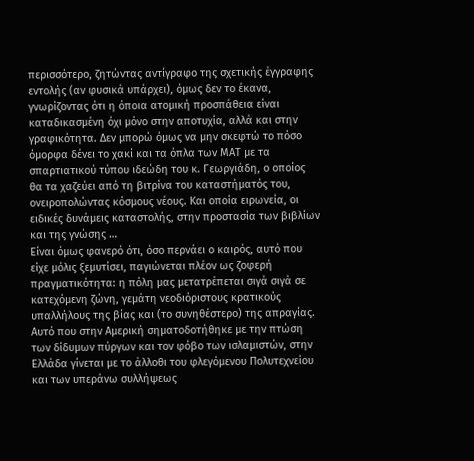περισσότερο, ζητώντας αντίγραφο της σχετικής έγγραφης εντολής (αν φυσικά υπάρχει), όμως δεν το έκανα, γνωρίζοντας ότι η όποια ατομική προσπάθεια είναι καταδικασμένη όχι μόνο στην αποτυχία, αλλά και στην γραφικότητα. Δεν μπορώ όμως να μην σκεφτώ το πόσο όμορφα δένει το χακί και τα όπλα των ΜΑΤ με τα σπαρτιατικού τύπου ιδεώδη του κ. Γεωργιάδη, ο οποίος θα τα χαζεύει από τη βιτρίνα του καταστήματός του, ονειροπολώντας κόσμους νέους. Και οποία ειρωνεία, οι ειδικές δυνάμεις καταστολής, στην προστασία των βιβλίων και της γνώσης …
Είναι όμως φανερό ότι, όσο περνάει ο καιρός, αυτό που είχε μόλις ξεμυτίσει, παγιώνεται πλέον ως ζοφερή πραγματικότητα: η πόλη μας μετατρέπεται σιγά σιγά σε κατεχόμενη ζώνη, γεμάτη νεοδιόριστους κρατικούς υπαλλήλους της βίας και (το συνηθέστερο) της απραγίας. Αυτό που στην Αμερική σηματοδοτήθηκε με την πτώση των δίδυμων πύργων και τον φόβο των ισλαμιστών, στην Ελλάδα γίνεται με το άλλοθι του φλεγόμενου Πολυτεχνείου και των υπεράνω συλλήψεως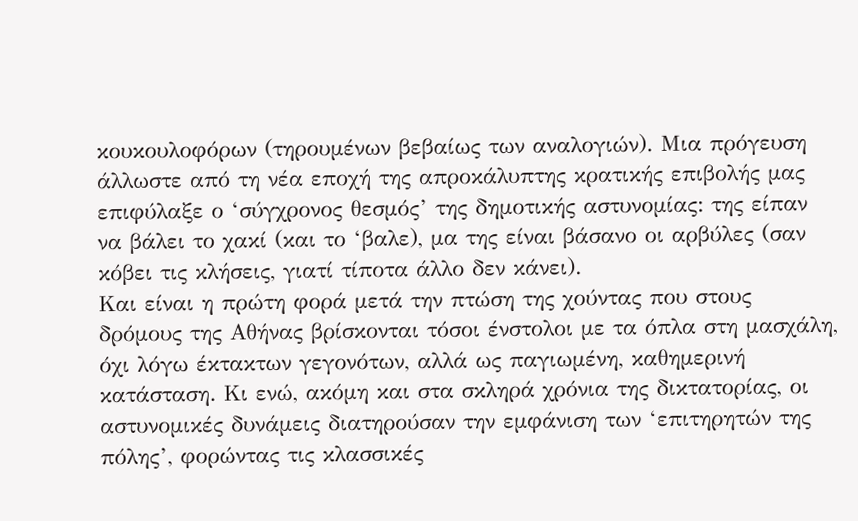κουκουλοφόρων (τηρουμένων βεβαίως των αναλογιών). Μια πρόγευση άλλωστε από τη νέα εποχή της απροκάλυπτης κρατικής επιβολής μας επιφύλαξε ο ‘σύγχρονος θεσμός’ της δημοτικής αστυνομίας: της είπαν να βάλει το χακί (και το ‘βαλε), μα της είναι βάσανο οι αρβύλες (σαν κόβει τις κλήσεις, γιατί τίποτα άλλο δεν κάνει).
Και είναι η πρώτη φορά μετά την πτώση της χούντας που στους δρόμους της Αθήνας βρίσκονται τόσοι ένστολοι με τα όπλα στη μασχάλη, όχι λόγω έκτακτων γεγονότων, αλλά ως παγιωμένη, καθημερινή κατάσταση. Κι ενώ, ακόμη και στα σκληρά χρόνια της δικτατορίας, οι αστυνομικές δυνάμεις διατηρούσαν την εμφάνιση των ‘επιτηρητών της πόλης’, φορώντας τις κλασσικές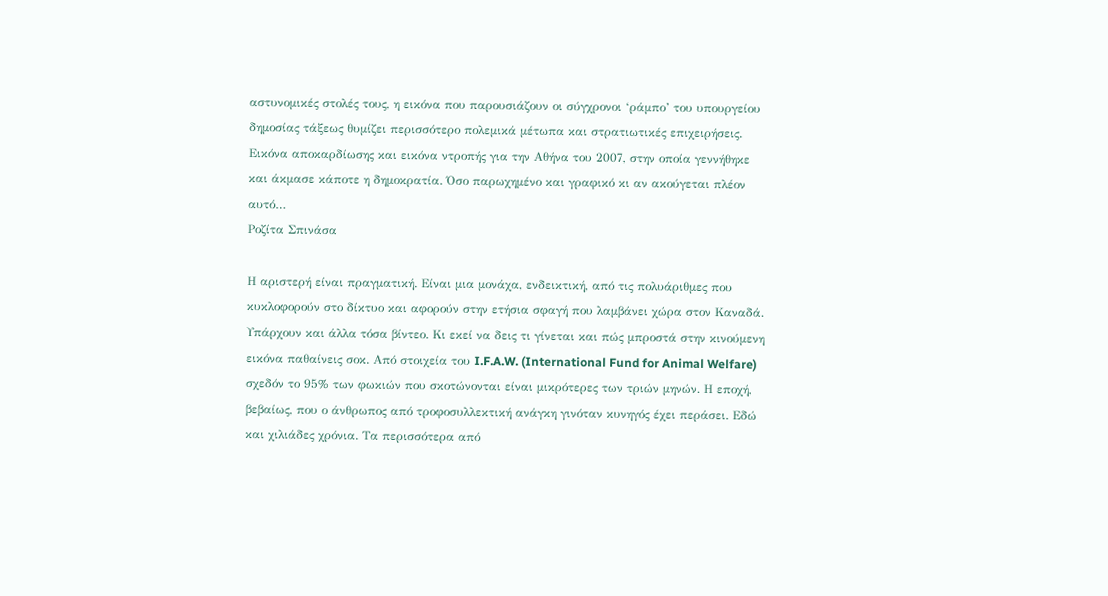αστυνομικές στολές τους, η εικόνα που παρουσιάζουν οι σύγχρονοι ‘ράμπο’ του υπουργείου δημοσίας τάξεως θυμίζει περισσότερο πολεμικά μέτωπα και στρατιωτικές επιχειρήσεις.
Εικόνα αποκαρδίωσης και εικόνα ντροπής για την Αθήνα του 2007, στην οποία γεννήθηκε και άκμασε κάποτε η δημοκρατία. Όσο παρωχημένο και γραφικό κι αν ακούγεται πλέον αυτό…
Ροζίτα Σπινάσα

Η αριστερή είναι πραγματική. Είναι μια μονάχα, ενδεικτική, από τις πολυάριθμες που κυκλοφορούν στο δίκτυο και αφορούν στην ετήσια σφαγή που λαμβάνει χώρα στον Καναδά. Υπάρχουν και άλλα τόσα βίντεο. Κι εκεί να δεις τι γίνεται και πώς μπροστά στην κινούμενη εικόνα παθαίνεις σοκ. Από στοιχεία του I.F.A.W. (International Fund for Animal Welfare) σχεδόν το 95% των φωκιών που σκοτώνονται είναι μικρότερες των τριών μηνών. Η εποχή, βεβαίως, που ο άνθρωπος από τροφοσυλλεκτική ανάγκη γινόταν κυνηγός έχει περάσει. Εδώ και χιλιάδες χρόνια. Τα περισσότερα από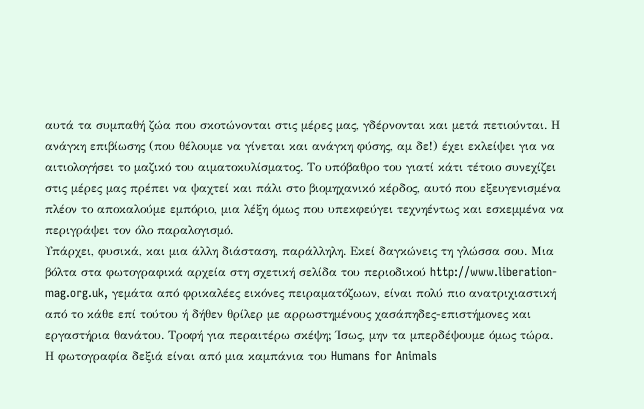αυτά τα συμπαθή ζώα που σκοτώνονται στις μέρες μας, γδέρνονται και μετά πετιούνται. Η ανάγκη επιβίωσης (που θέλουμε να γίνεται και ανάγκη φύσης, αμ δε!) έχει εκλείψει για να αιτιολογήσει το μαζικό του αιματοκυλίσματος. Το υπόβαθρο του γιατί κάτι τέτοιο συνεχίζει στις μέρες μας πρέπει να ψαχτεί και πάλι στο βιομηχανικό κέρδος, αυτό που εξευγενισμένα πλέον το αποκαλούμε εμπόριο, μια λέξη όμως που υπεκφεύγει τεχνηέντως και εσκεμμένα να περιγράψει τον όλο παραλογισμό.
Υπάρχει, φυσικά, και μια άλλη διάσταση, παράλληλη. Εκεί δαγκώνεις τη γλώσσα σου. Μια βόλτα στα φωτογραφικά αρχεία στη σχετική σελίδα του περιοδικού http://www.liberation-mag.org.uk, γεμάτα από φρικαλέες εικόνες πειραματόζωων, είναι πολύ πιο ανατριχιαστική από το κάθε επί τούτου ή δήθεν θρίλερ με αρρωστημένους χασάπηδες-επιστήμονες και εργαστήρια θανάτου. Τροφή για περαιτέρω σκέψη; Ίσως, μην τα μπερδέψουμε όμως τώρα.
Η φωτογραφία δεξιά είναι από μια καμπάνια του Humans for Animals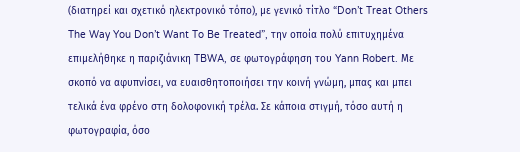(διατηρεί και σχετικό ηλεκτρονικό τόπο), με γενικό τίτλο “Don’t Treat Others The Way You Don’t Want To Be Treated”, την οποία πολύ επιτυχημένα επιμελήθηκε η παριζιάνικη TBWA, σε φωτογράφηση του Yann Robert. Με σκοπό να αφυπνίσει, να ευαισθητοποιήσει την κοινή γνώμη, μπας και μπει τελικά ένα φρένο στη δολοφονική τρέλα. Σε κάποια στιγμή, τόσο αυτή η φωτογραφία, όσο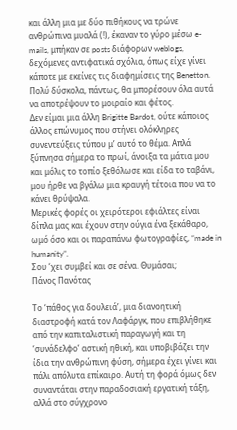και άλλη μια με δύο πιθήκους να τρώνε ανθρώπινα μυαλά (!), έκαναν το γύρο μέσω e-mails, μπήκαν σε posts διάφορων weblogs, δεχόμενες αντιφατικά σχόλια, όπως είχε γίνει κάποτε με εκείνες τις διαφημίσεις της Benetton. Πολύ δύσκολα, πάντως, θα μπορέσουν όλα αυτά να αποτρέψουν το μοιραίο και φέτος.
Δεν είμαι μια άλλη Brigitte Bardot, ούτε κάποιος άλλος επώνυμος που στήνει ολόκληρες συνεντεύξεις τύπου μ’ αυτό το θέμα. Απλά ξύπνησα σήμερα το πρωί, άνοιξα τα μάτια μου και μόλις το τοπίο ξεθόλωσε και είδα το ταβάνι, μου ήρθε να βγάλω μια κραυγή τέτοια που να το κάνει θρύψαλα.
Μερικές φορές οι χειρότεροι εφιάλτες είναι δίπλα μας και έχουν στην ούγια ένα ξεκάθαρο, ωμό όσο και οι παραπάνω φωτογραφίες, “made in humanity”.
Σου ‘χει συμβεί και σε σένα. Θυμάσαι;
Πάνος Πανότας

Το ‘πάθος για δουλειά’, μια διανοητική διαστροφή κατά τον Λαφάργκ, που επιβλήθηκε από την καπιταλιστική παραγωγή και τη ‘συνάδελφο’ αστική ηθική, και υποβιβάζει την ίδια την ανθρώπινη φύση, σήμερα έχει γίνει και πάλι απόλυτα επίκαιρο. Αυτή τη φορά όμως δεν συναντάται στην παραδοσιακή εργατική τάξη, αλλά στο σύγχρονο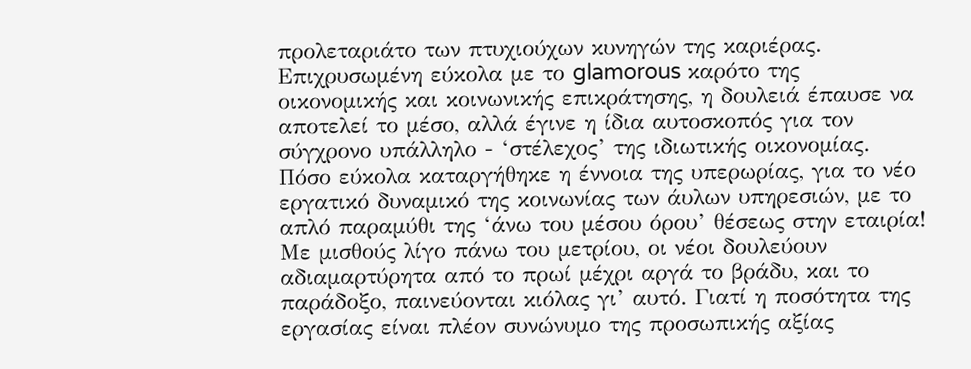προλεταριάτο των πτυχιούχων κυνηγών της καριέρας. Επιχρυσωμένη εύκολα με το glamorous καρότο της οικονομικής και κοινωνικής επικράτησης, η δουλειά έπαυσε να αποτελεί το μέσο, αλλά έγινε η ίδια αυτοσκοπός για τον σύγχρονο υπάλληλο - ‘στέλεχος’ της ιδιωτικής οικονομίας.
Πόσο εύκολα καταργήθηκε η έννοια της υπερωρίας, για το νέο εργατικό δυναμικό της κοινωνίας των άυλων υπηρεσιών, με το απλό παραμύθι της ‘άνω του μέσου όρου’ θέσεως στην εταιρία! Με μισθούς λίγο πάνω του μετρίου, οι νέοι δουλεύουν αδιαμαρτύρητα από το πρωί μέχρι αργά το βράδυ, και το παράδοξο, παινεύονται κιόλας γι’ αυτό. Γιατί η ποσότητα της εργασίας είναι πλέον συνώνυμο της προσωπικής αξίας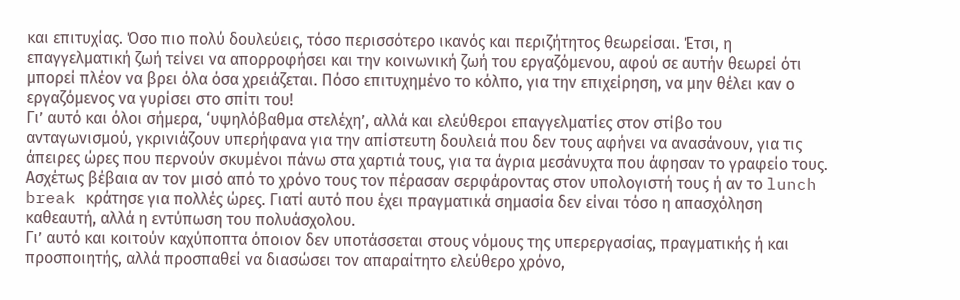και επιτυχίας. Όσο πιο πολύ δουλεύεις, τόσο περισσότερο ικανός και περιζήτητος θεωρείσαι. Έτσι, η επαγγελματική ζωή τείνει να απορροφήσει και την κοινωνική ζωή του εργαζόμενου, αφού σε αυτήν θεωρεί ότι μπορεί πλέον να βρει όλα όσα χρειάζεται. Πόσο επιτυχημένο το κόλπο, για την επιχείρηση, να μην θέλει καν ο εργαζόμενος να γυρίσει στο σπίτι του!
Γι’ αυτό και όλοι σήμερα, ‘υψηλόβαθμα στελέχη’, αλλά και ελεύθεροι επαγγελματίες στον στίβο του ανταγωνισμού, γκρινιάζουν υπερήφανα για την απίστευτη δουλειά που δεν τους αφήνει να ανασάνουν, για τις άπειρες ώρες που περνούν σκυμένοι πάνω στα χαρτιά τους, για τα άγρια μεσάνυχτα που άφησαν το γραφείο τους. Ασχέτως βέβαια αν τον μισό από το χρόνο τους τον πέρασαν σερφάροντας στον υπολογιστή τους ή αν το lunch break κράτησε για πολλές ώρες. Γιατί αυτό που έχει πραγματικά σημασία δεν είναι τόσο η απασχόληση καθεαυτή, αλλά η εντύπωση του πολυάσχολου.
Γι’ αυτό και κοιτούν καχύποπτα όποιον δεν υποτάσσεται στους νόμους της υπερεργασίας, πραγματικής ή και προσποιητής, αλλά προσπαθεί να διασώσει τον απαραίτητο ελεύθερο χρόνο,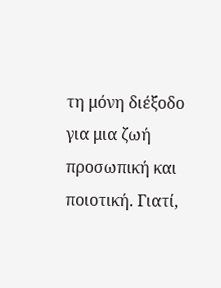τη μόνη διέξοδο για μια ζωή προσωπική και ποιοτική. Γιατί,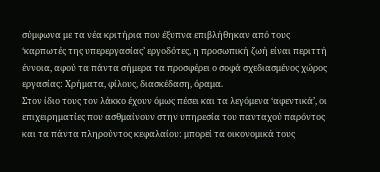σύμφωνα με τα νέα κριτήρια που έξυπνα επιβλήθηκαν από τους ‘καρπωτές της υπερεργασίας’ εργοδότες, η προσωπική ζωή είναι περιττή έννοια, αφού τα πάντα σήμερα τα προσφέρει ο σοφά σχεδιασμένος χώρος εργασίας: Χρήματα, φίλους, διασκέδαση, όραμα.
Στον ίδιο τους τον λάκκο έχουν όμως πέσει και τα λεγόμενα ‘αφεντικά’, οι επιχειρηματίες που ασθμαίνουν στην υπηρεσία του πανταχού παρόντος και τα πάντα πληρούντος κεφαλαίου: μπορεί τα οικονομικά τους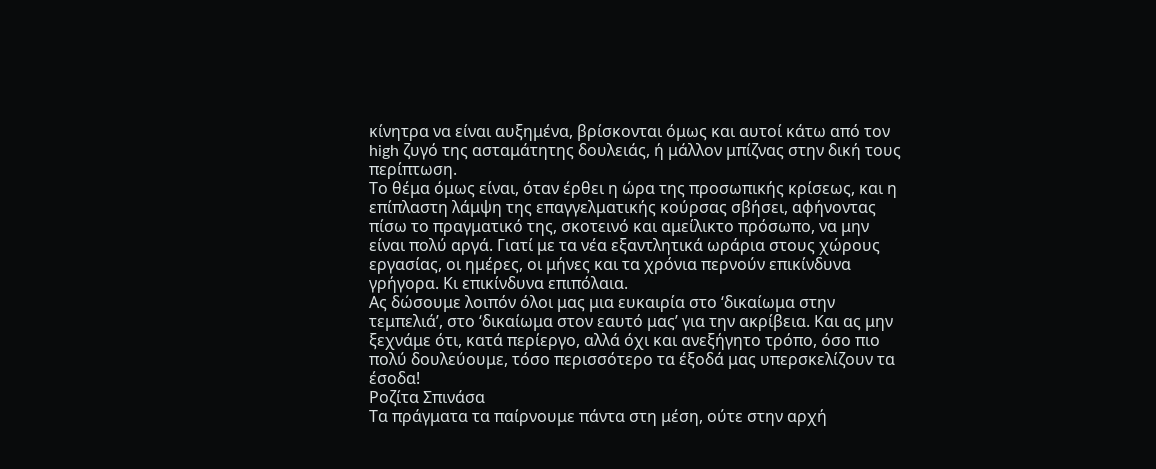κίνητρα να είναι αυξημένα, βρίσκονται όμως και αυτοί κάτω από τον high ζυγό της ασταμάτητης δουλειάς, ή μάλλον μπίζνας στην δική τους περίπτωση.
Το θέμα όμως είναι, όταν έρθει η ώρα της προσωπικής κρίσεως, και η επίπλαστη λάμψη της επαγγελματικής κούρσας σβήσει, αφήνοντας πίσω το πραγματικό της, σκοτεινό και αμείλικτο πρόσωπο, να μην είναι πολύ αργά. Γιατί με τα νέα εξαντλητικά ωράρια στους χώρους εργασίας, οι ημέρες, οι μήνες και τα χρόνια περνούν επικίνδυνα γρήγορα. Κι επικίνδυνα επιπόλαια.
Ας δώσουμε λοιπόν όλοι μας μια ευκαιρία στο ‘δικαίωμα στην τεμπελιά’, στο ‘δικαίωμα στον εαυτό μας’ για την ακρίβεια. Και ας μην ξεχνάμε ότι, κατά περίεργο, αλλά όχι και ανεξήγητο τρόπο, όσο πιο πολύ δουλεύουμε, τόσο περισσότερο τα έξοδά μας υπερσκελίζουν τα έσοδα!
Ροζίτα Σπινάσα
Τα πράγματα τα παίρνουμε πάντα στη μέση, ούτε στην αρχή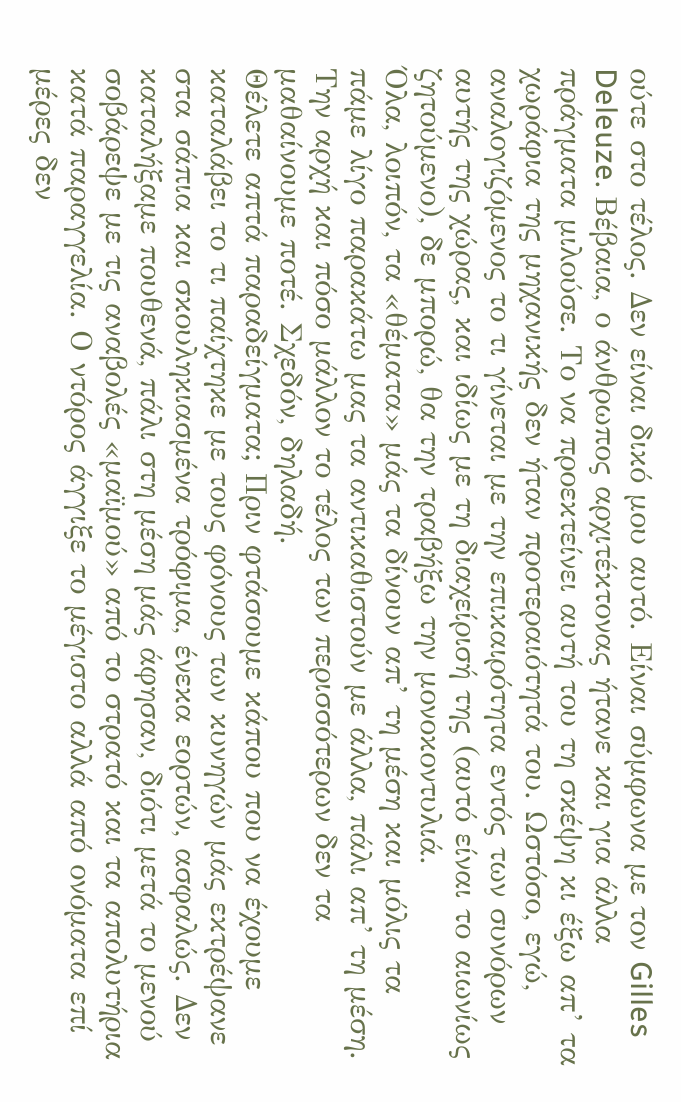ούτε στο τέλος. Δεν είναι δικό μου αυτό. Είναι σύμφωνα με τον Gilles Deleuze. Βέβαια, ο άνθρωπος αρχιτέκτονας ήτανε και για άλλα πράγματα μιλούσε. Το να προεκτείνει αυτή του τη σκέψη κι έξω απ’ τα χωράφια της μηχανικής δεν ήταν προτεραιότητά του. Ωστόσο, εγώ, αναλογιζόμενος το τι γίνεται με την επικαιρότητα εντός των συνόρων αυτής της χώρας, και ιδίως με τη διαχείρισή της (αυτό είναι το αιωνίως ζητούμενο), δε μπορώ, θα την τραβήξω την μονοκοντυλιά.
Όλα, λοιπόν, τα «θέματα» μάς τα δίνουν απ’ τη μέση και μόλις τα πάμε λίγο παρακάτω μας τα αντικαθιστούν με άλλα, πάλι απ’ τη μέση. Την αρχή και πόσο μάλλον το τέλος των περισσότερων δεν τα μαθαίνουμε ποτέ. Σχεδόν, δηλαδή.
Θέλετε απτά παραδείγματα; Πριν φτάσουμε κάπου που να έχουμε καταλάβει το τι παίχτηκε με τους φόνους των κυνηγών μάς εκτρέψανε στα σάπια και σκουληκιασμένα τρόφιμα, ένεκα εορτών, ασφαλώς. Δεν καταλήξαμε πουθενά, πάλι στη μέση μάς άφησαν, διότι μετά το μενού σοβάρεψε με τις αναβολές «μαϊμού» από το στρατό και τα απολυτήρια κατά παραγγελία. Ο ντόρος άγγιξε το μέγιστο αλλά από ονόματα επί μέρες δεν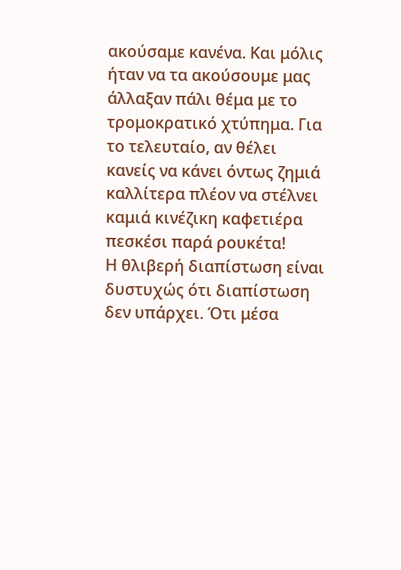ακούσαμε κανένα. Και μόλις ήταν να τα ακούσουμε μας άλλαξαν πάλι θέμα με το τρομοκρατικό χτύπημα. Για το τελευταίο, αν θέλει κανείς να κάνει όντως ζημιά καλλίτερα πλέον να στέλνει καμιά κινέζικη καφετιέρα πεσκέσι παρά ρουκέτα!
Η θλιβερή διαπίστωση είναι δυστυχώς ότι διαπίστωση δεν υπάρχει. Ότι μέσα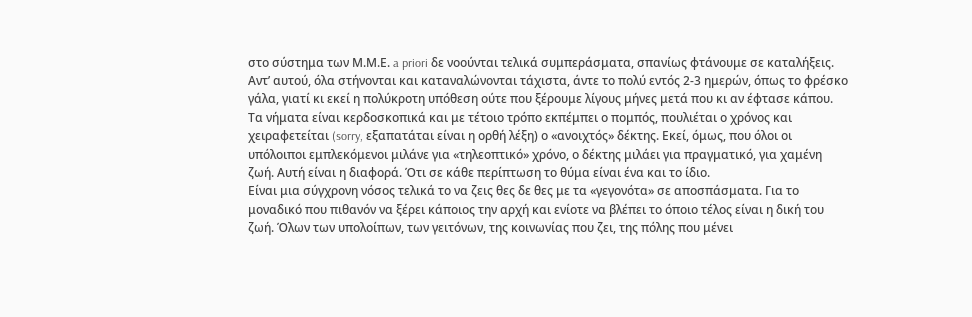στο σύστημα των Μ.Μ.Ε. a priori δε νοούνται τελικά συμπεράσματα, σπανίως φτάνουμε σε καταλήξεις. Αντ’ αυτού, όλα στήνονται και καταναλώνονται τάχιστα, άντε το πολύ εντός 2-3 ημερών, όπως το φρέσκο γάλα, γιατί κι εκεί η πολύκροτη υπόθεση ούτε που ξέρουμε λίγους μήνες μετά που κι αν έφτασε κάπου. Τα νήματα είναι κερδοσκοπικά και με τέτοιο τρόπο εκπέμπει ο πομπός, πουλιέται ο χρόνος και χειραφετείται (sorry, εξαπατάται είναι η ορθή λέξη) ο «ανοιχτός» δέκτης. Εκεί, όμως, που όλοι οι υπόλοιποι εμπλεκόμενοι μιλάνε για «τηλεοπτικό» χρόνο, ο δέκτης μιλάει για πραγματικό, για χαμένη ζωή. Αυτή είναι η διαφορά. Ότι σε κάθε περίπτωση το θύμα είναι ένα και το ίδιο.
Είναι μια σύγχρονη νόσος τελικά το να ζεις θες δε θες με τα «γεγονότα» σε αποσπάσματα. Για το μοναδικό που πιθανόν να ξέρει κάποιος την αρχή και ενίοτε να βλέπει το όποιο τέλος είναι η δική του ζωή. Όλων των υπολοίπων, των γειτόνων, της κοινωνίας που ζει, της πόλης που μένει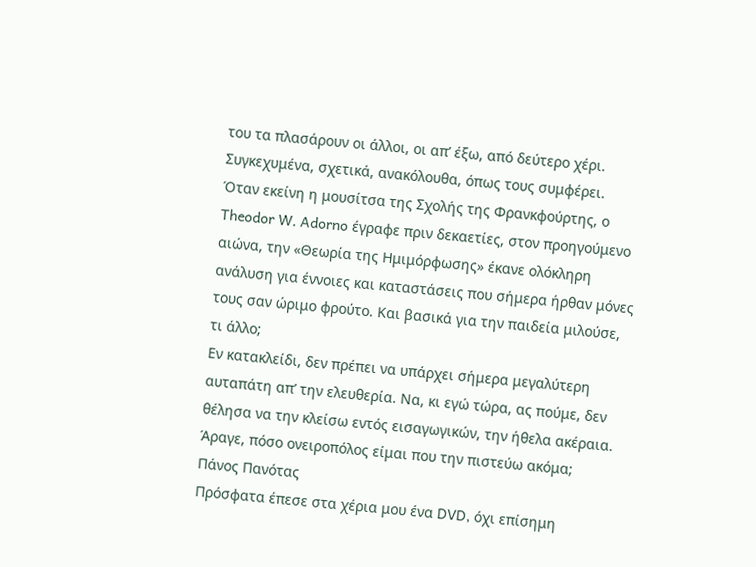του τα πλασάρουν οι άλλοι, οι απ’ έξω, από δεύτερο χέρι. Συγκεχυμένα, σχετικά, ανακόλουθα, όπως τους συμφέρει.
Όταν εκείνη η μουσίτσα της Σχολής της Φρανκφούρτης, ο Theodor W. Adorno έγραφε πριν δεκαετίες, στον προηγούμενο αιώνα, την «Θεωρία της Ημιμόρφωσης» έκανε ολόκληρη ανάλυση για έννοιες και καταστάσεις που σήμερα ήρθαν μόνες τους σαν ώριμο φρούτο. Και βασικά για την παιδεία μιλούσε, τι άλλο;
Εν κατακλείδι, δεν πρέπει να υπάρχει σήμερα μεγαλύτερη αυταπάτη απ’ την ελευθερία. Να, κι εγώ τώρα, ας πούμε, δεν θέλησα να την κλείσω εντός εισαγωγικών, την ήθελα ακέραια. Άραγε, πόσο ονειροπόλος είμαι που την πιστεύω ακόμα;
Πάνος Πανότας
Πρόσφατα έπεσε στα χέρια μου ένα DVD, όχι επίσημη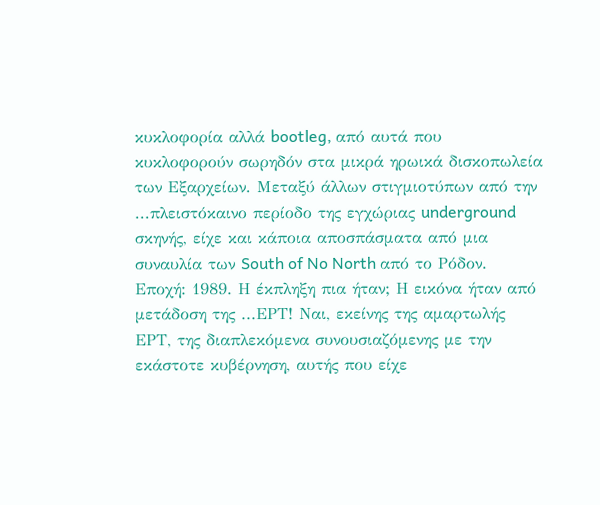κυκλοφορία αλλά bootleg, από αυτά που κυκλοφορούν σωρηδόν στα μικρά ηρωικά δισκοπωλεία των Εξαρχείων. Μεταξύ άλλων στιγμιοτύπων από την ...πλειστόκαινο περίοδο της εγχώριας underground σκηνής, είχε και κάποια αποσπάσματα από μια συναυλία των South of No North από το Ρόδον. Εποχή: 1989. Η έκπληξη πια ήταν; Η εικόνα ήταν από μετάδοση της ...ΕΡΤ! Ναι, εκείνης της αμαρτωλής ΕΡΤ, της διαπλεκόμενα συνουσιαζόμενης με την εκάστοτε κυβέρνηση, αυτής που είχε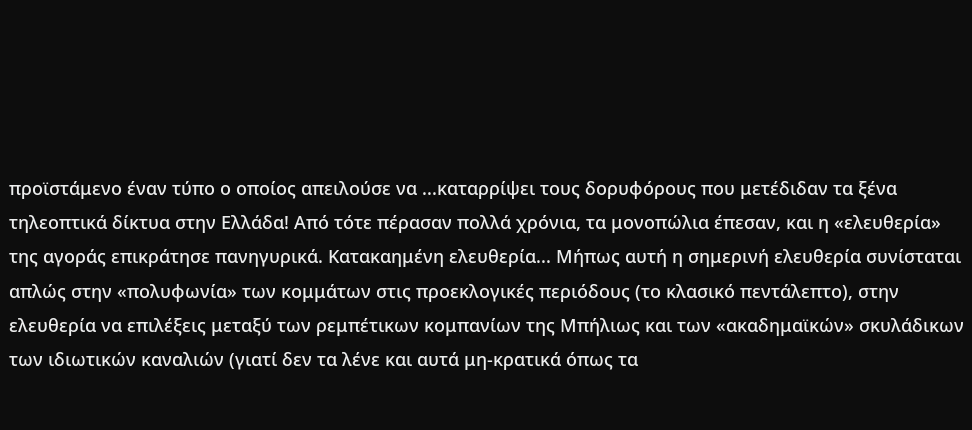προϊστάμενο έναν τύπο ο οποίος απειλούσε να ...καταρρίψει τους δορυφόρους που μετέδιδαν τα ξένα τηλεοπτικά δίκτυα στην Ελλάδα! Από τότε πέρασαν πολλά χρόνια, τα μονοπώλια έπεσαν, και η «ελευθερία» της αγοράς επικράτησε πανηγυρικά. Κατακαημένη ελευθερία... Μήπως αυτή η σημερινή ελευθερία συνίσταται απλώς στην «πολυφωνία» των κομμάτων στις προεκλογικές περιόδους (το κλασικό πεντάλεπτο), στην ελευθερία να επιλέξεις μεταξύ των ρεμπέτικων κομπανίων της Μπήλιως και των «ακαδημαϊκών» σκυλάδικων των ιδιωτικών καναλιών (γιατί δεν τα λένε και αυτά μη-κρατικά όπως τα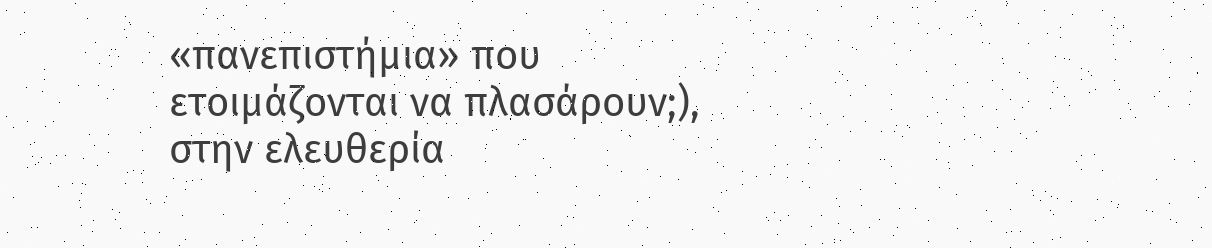«πανεπιστήμια» που ετοιμάζονται να πλασάρουν;), στην ελευθερία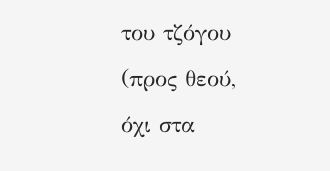του τζόγου (προς θεού, όχι στα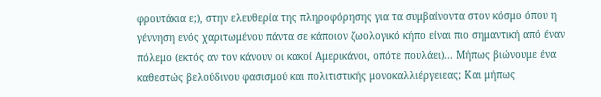φρουτάκια ε;), στην ελευθερία της πληροφόρησης για τα συμβαίνοντα στον κόσμο όπου η γέννηση ενός χαριτωμένου πάντα σε κάποιον ζωολογικό κήπο είναι πιο σημαντική από έναν πόλεμο (εκτός αν τον κάνουν οι κακοί Αμερικάνοι, οπότε πουλάει)... Μήπως βιώνουμε ένα καθεστώς βελούδινου φασισμού και πολιτιστικής μονοκαλλιέργειεας; Και μήπως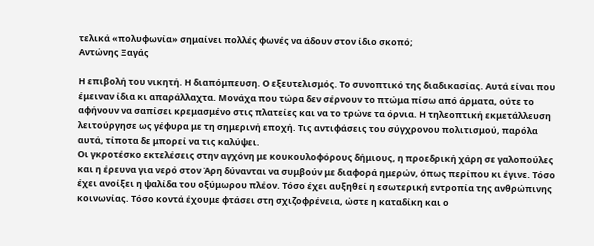τελικά «πολυφωνία» σημαίνει πολλές φωνές να άδουν στον ίδιο σκοπό;
Αντώνης Ξαγάς

Η επιβολή του νικητή. Η διαπόμπευση. Ο εξευτελισμός. Το συνοπτικό της διαδικασίας. Αυτά είναι που έμειναν ίδια κι απαράλλαχτα. Μονάχα που τώρα δεν σέρνουν το πτώμα πίσω από άρματα, ούτε το αφήνουν να σαπίσει κρεμασμένο στις πλατείες και να το τρώνε τα όρνια. Η τηλεοπτική εκμετάλλευση λειτούργησε ως γέφυρα με τη σημερινή εποχή. Τις αντιφάσεις του σύγχρονου πολιτισμού, παρόλα αυτά, τίποτα δε μπορεί να τις καλύψει.
Οι γκροτέσκο εκτελέσεις στην αγχόνη με κουκουλοφόρους δήμιους, η προεδρική χάρη σε γαλοπούλες και η έρευνα για νερό στον Άρη δύνανται να συμβούν με διαφορά ημερών, όπως περίπου κι έγινε. Τόσο έχει ανοίξει η ψαλίδα του οξύμωρου πλέον. Τόσο έχει αυξηθεί η εσωτερική εντροπία της ανθρώπινης κοινωνίας. Τόσο κοντά έχουμε φτάσει στη σχιζοφρένεια, ώστε η καταδίκη και ο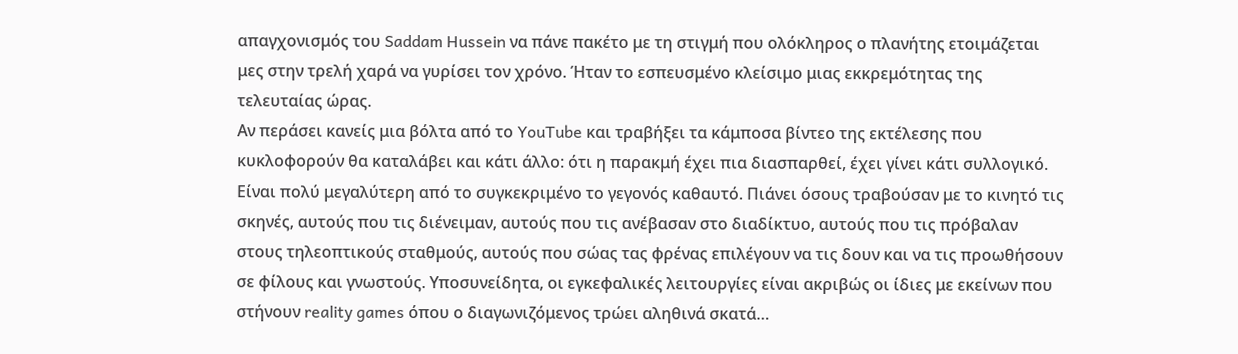απαγχονισμός του Saddam Hussein να πάνε πακέτο με τη στιγμή που ολόκληρος ο πλανήτης ετοιμάζεται μες στην τρελή χαρά να γυρίσει τον χρόνο. Ήταν το εσπευσμένο κλείσιμο μιας εκκρεμότητας της τελευταίας ώρας.
Αν περάσει κανείς μια βόλτα από το YouTube και τραβήξει τα κάμποσα βίντεο της εκτέλεσης που κυκλοφορούν θα καταλάβει και κάτι άλλο: ότι η παρακμή έχει πια διασπαρθεί, έχει γίνει κάτι συλλογικό. Είναι πολύ μεγαλύτερη από το συγκεκριμένο το γεγονός καθαυτό. Πιάνει όσους τραβούσαν με το κινητό τις σκηνές, αυτούς που τις διένειμαν, αυτούς που τις ανέβασαν στο διαδίκτυο, αυτούς που τις πρόβαλαν στους τηλεοπτικούς σταθμούς, αυτούς που σώας τας φρένας επιλέγουν να τις δουν και να τις προωθήσουν σε φίλους και γνωστούς. Υποσυνείδητα, οι εγκεφαλικές λειτουργίες είναι ακριβώς οι ίδιες με εκείνων που στήνουν reality games όπου ο διαγωνιζόμενος τρώει αληθινά σκατά…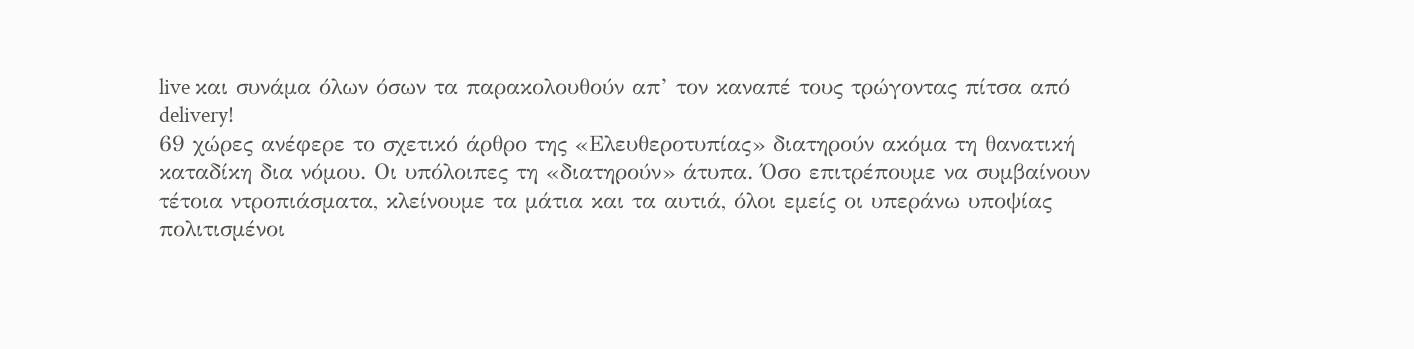live και συνάμα όλων όσων τα παρακολουθούν απ’ τον καναπέ τους τρώγοντας πίτσα από delivery!
69 χώρες ανέφερε το σχετικό άρθρο της «Ελευθεροτυπίας» διατηρούν ακόμα τη θανατική καταδίκη δια νόμου. Οι υπόλοιπες τη «διατηρούν» άτυπα. Όσο επιτρέπουμε να συμβαίνουν τέτοια ντροπιάσματα, κλείνουμε τα μάτια και τα αυτιά, όλοι εμείς οι υπεράνω υποψίας πολιτισμένοι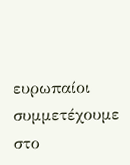ευρωπαίοι συμμετέχουμε στο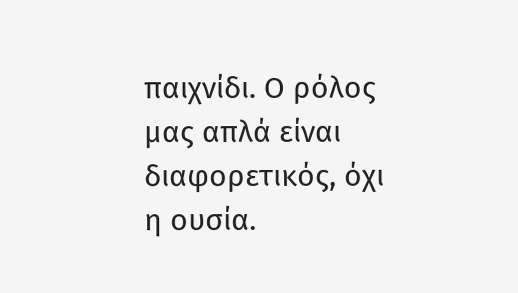παιχνίδι. Ο ρόλος μας απλά είναι διαφορετικός, όχι η ουσία.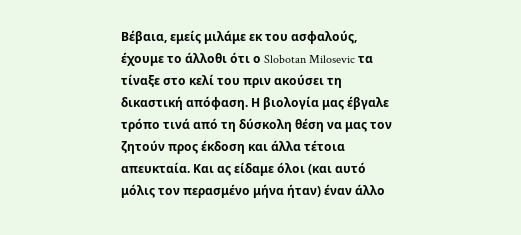Βέβαια, εμείς μιλάμε εκ του ασφαλούς, έχουμε το άλλοθι ότι ο Slobotan Milosevic τα τίναξε στο κελί του πριν ακούσει τη δικαστική απόφαση. Η βιολογία μας έβγαλε τρόπο τινά από τη δύσκολη θέση να μας τον ζητούν προς έκδοση και άλλα τέτοια απευκταία. Και ας είδαμε όλοι (και αυτό μόλις τον περασμένο μήνα ήταν) έναν άλλο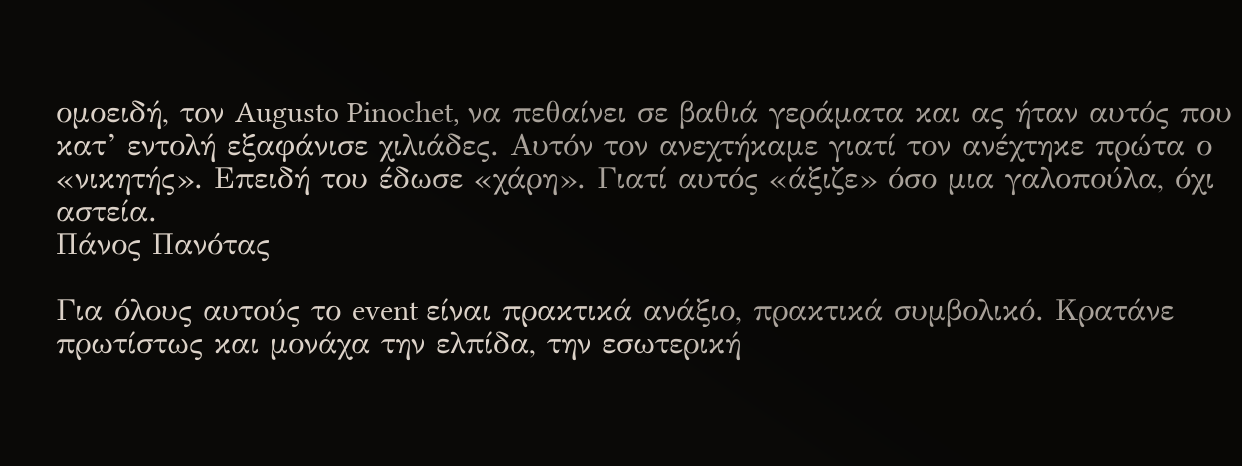ομοειδή, τον Augusto Pinochet, να πεθαίνει σε βαθιά γεράματα και ας ήταν αυτός που κατ’ εντολή εξαφάνισε χιλιάδες. Αυτόν τον ανεχτήκαμε γιατί τον ανέχτηκε πρώτα ο «νικητής». Επειδή του έδωσε «χάρη». Γιατί αυτός «άξιζε» όσο μια γαλοπούλα, όχι αστεία.
Πάνος Πανότας

Για όλους αυτούς το event είναι πρακτικά ανάξιο, πρακτικά συμβολικό. Κρατάνε πρωτίστως και μονάχα την ελπίδα, την εσωτερική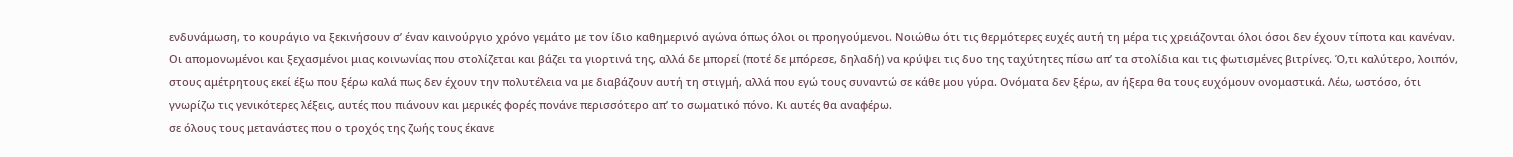ενδυνάμωση, το κουράγιο να ξεκινήσουν σ’ έναν καινούργιο χρόνο γεμάτο με τον ίδιο καθημερινό αγώνα όπως όλοι οι προηγούμενοι. Νοιώθω ότι τις θερμότερες ευχές αυτή τη μέρα τις χρειάζονται όλοι όσοι δεν έχουν τίποτα και κανέναν. Οι απομονωμένοι και ξεχασμένοι μιας κοινωνίας που στολίζεται και βάζει τα γιορτινά της, αλλά δε μπορεί (ποτέ δε μπόρεσε, δηλαδή) να κρύψει τις δυο της ταχύτητες πίσω απ’ τα στολίδια και τις φωτισμένες βιτρίνες. Ό,τι καλύτερο, λοιπόν, στους αμέτρητους εκεί έξω που ξέρω καλά πως δεν έχουν την πολυτέλεια να με διαβάζουν αυτή τη στιγμή, αλλά που εγώ τους συναντώ σε κάθε μου γύρα. Ονόματα δεν ξέρω, αν ήξερα θα τους ευχόμουν ονομαστικά. Λέω, ωστόσο, ότι γνωρίζω τις γενικότερες λέξεις, αυτές που πιάνουν και μερικές φορές πονάνε περισσότερο απ’ το σωματικό πόνο. Κι αυτές θα αναφέρω.
σε όλους τους μετανάστες που ο τροχός της ζωής τους έκανε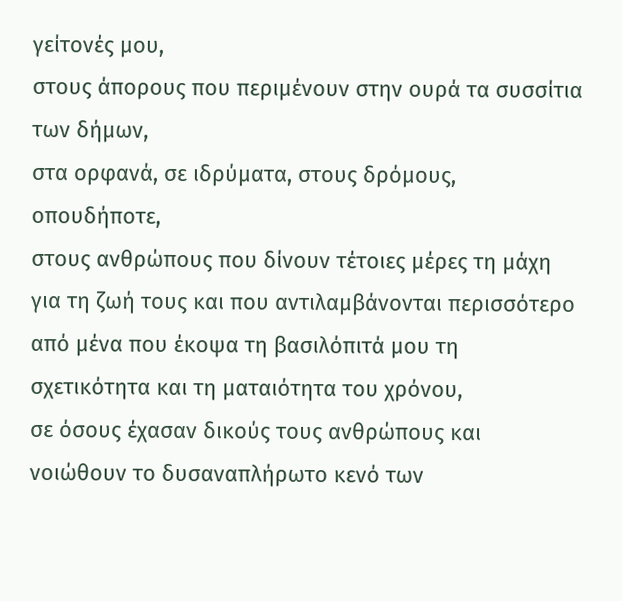γείτονές μου,
στους άπορους που περιμένουν στην ουρά τα συσσίτια των δήμων,
στα ορφανά, σε ιδρύματα, στους δρόμους, οπουδήποτε,
στους ανθρώπους που δίνουν τέτοιες μέρες τη μάχη για τη ζωή τους και που αντιλαμβάνονται περισσότερο από μένα που έκοψα τη βασιλόπιτά μου τη σχετικότητα και τη ματαιότητα του χρόνου,
σε όσους έχασαν δικούς τους ανθρώπους και νοιώθουν το δυσαναπλήρωτο κενό των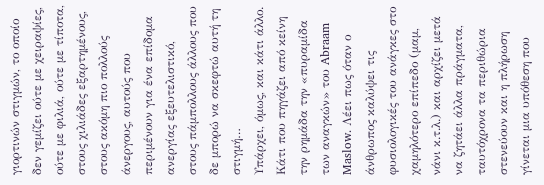γιορτινών στιγμών, το οποίο δεν γεμίζει ούτε με χειραψίες, ούτε με φιλιά, ούτε με τίποτα,
στους χιλιάδες εξαρτημένους,
στους ακόμη πιο πολλούς άνεργους, αυτούς που περιμένουν για ένα επίδομα ανεργίας εξευτελιστικό,
στους πάμπολλους άλλους που δε μπορώ να σκεφτώ αυτή τη στιγμή…
Υπάρχει, όμως, και κάτι άλλο. Κάτι που πηγάζει από κείνη την ρημάδα την «πυραμίδα των αναγκών» του Abraam Maslow. Λέει πως όταν ο άνθρωπος καλύψει τις φυσιολογικές του ανάγκες στο χαμηλότερο επίπεδο (μαμ, νάνι κ.τ.λ.) και αρχίζει μετά να ζητάει άλλα πράγματα, ταυτόχρονα τα περιθώρια στενεύουν και η πλήρωση γίνεται μια υπόθεση που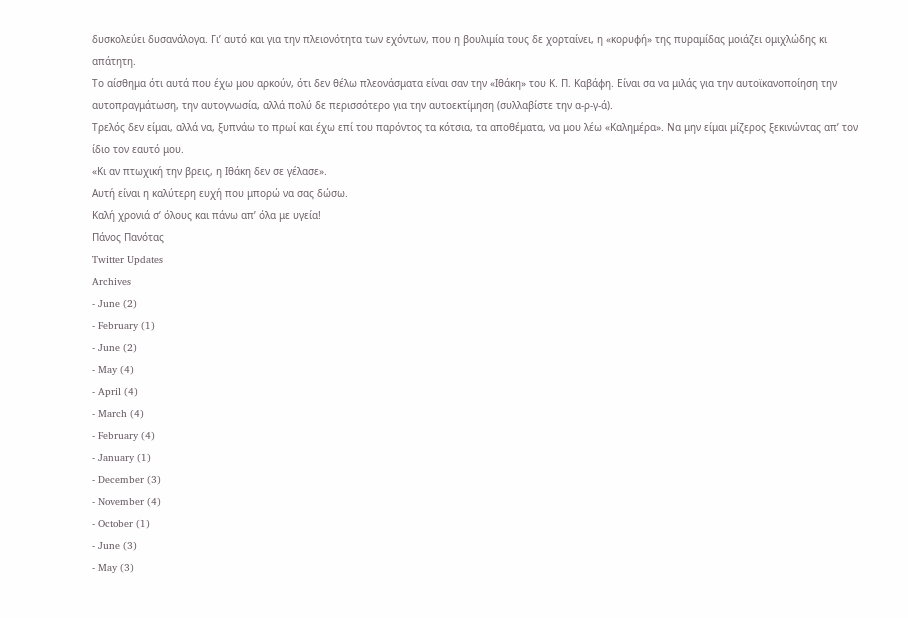δυσκολεύει δυσανάλογα. Γι’ αυτό και για την πλειονότητα των εχόντων, που η βουλιμία τους δε χορταίνει, η «κορυφή» της πυραμίδας μοιάζει ομιχλώδης κι απάτητη.
Το αίσθημα ότι αυτά που έχω μου αρκούν, ότι δεν θέλω πλεονάσματα είναι σαν την «Ιθάκη» του Κ. Π. Καβάφη. Είναι σα να μιλάς για την αυτοϊκανοποίηση την αυτοπραγμάτωση, την αυτογνωσία, αλλά πολύ δε περισσότερο για την αυτοεκτίμηση (συλλαβίστε την α-ρ-γ-ά).
Τρελός δεν είμαι, αλλά να, ξυπνάω το πρωί και έχω επί του παρόντος τα κότσια, τα αποθέματα, να μου λέω «Καλημέρα». Να μην είμαι μίζερος ξεκινώντας απ’ τον ίδιο τον εαυτό μου.
«Κι αν πτωχική την βρεις, η Ιθάκη δεν σε γέλασε».
Αυτή είναι η καλύτερη ευχή που μπορώ να σας δώσω.
Καλή χρονιά σ’ όλους και πάνω απ’ όλα με υγεία!
Πάνος Πανότας
Twitter Updates
Archives
- June (2)
- February (1)
- June (2)
- May (4)
- April (4)
- March (4)
- February (4)
- January (1)
- December (3)
- November (4)
- October (1)
- June (3)
- May (3)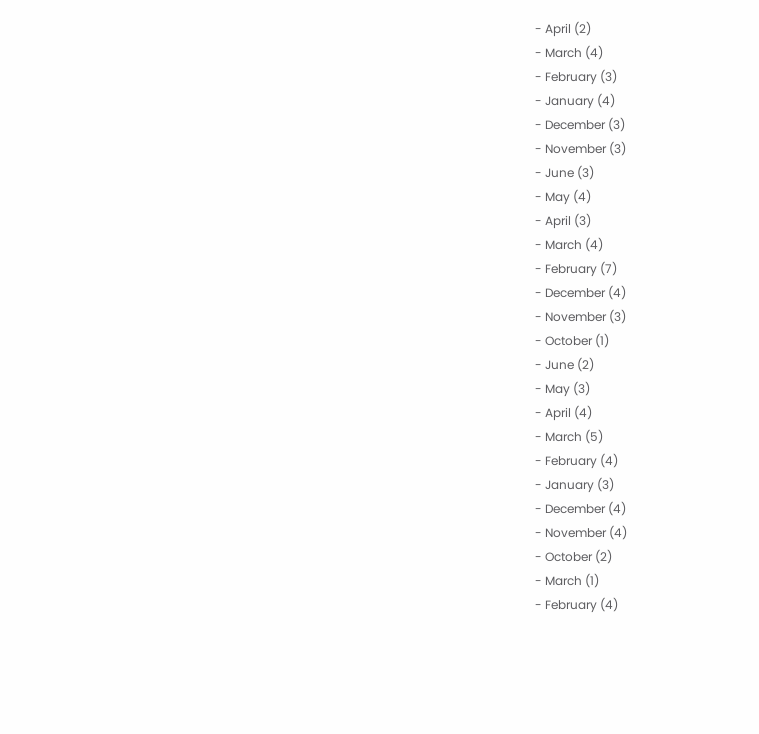- April (2)
- March (4)
- February (3)
- January (4)
- December (3)
- November (3)
- June (3)
- May (4)
- April (3)
- March (4)
- February (7)
- December (4)
- November (3)
- October (1)
- June (2)
- May (3)
- April (4)
- March (5)
- February (4)
- January (3)
- December (4)
- November (4)
- October (2)
- March (1)
- February (4)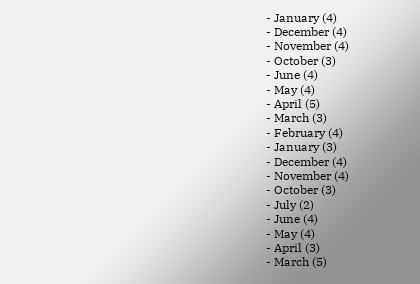- January (4)
- December (4)
- November (4)
- October (3)
- June (4)
- May (4)
- April (5)
- March (3)
- February (4)
- January (3)
- December (4)
- November (4)
- October (3)
- July (2)
- June (4)
- May (4)
- April (3)
- March (5)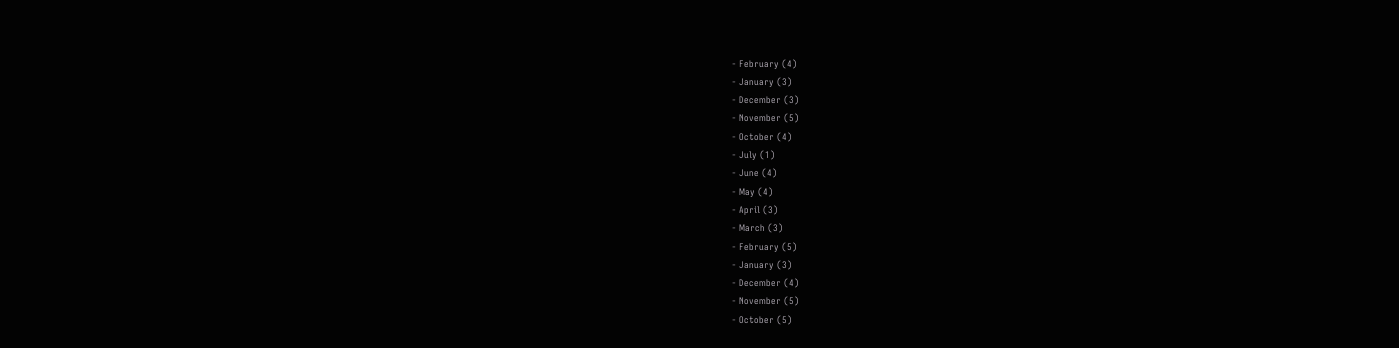- February (4)
- January (3)
- December (3)
- November (5)
- October (4)
- July (1)
- June (4)
- May (4)
- April (3)
- March (3)
- February (5)
- January (3)
- December (4)
- November (5)
- October (5)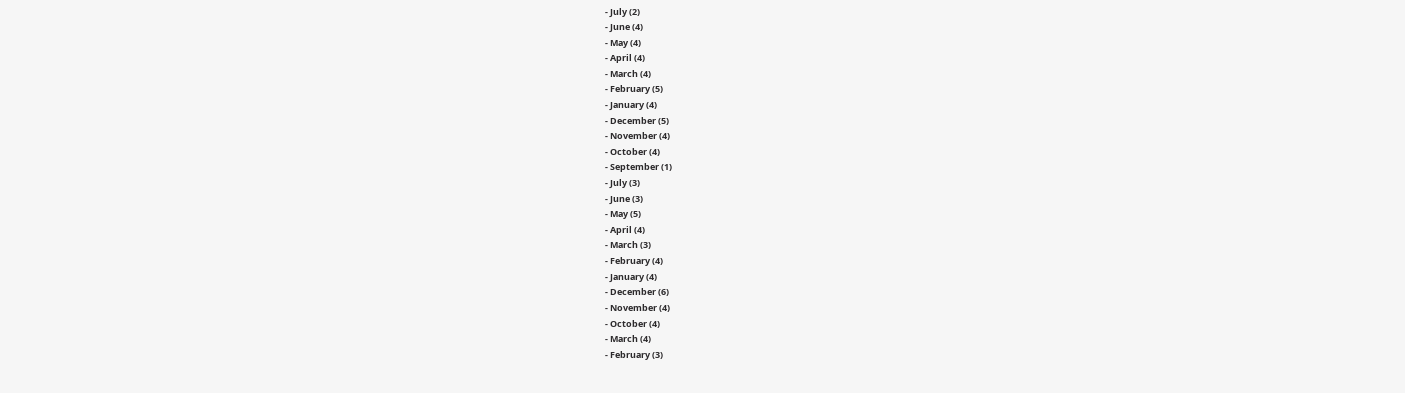- July (2)
- June (4)
- May (4)
- April (4)
- March (4)
- February (5)
- January (4)
- December (5)
- November (4)
- October (4)
- September (1)
- July (3)
- June (3)
- May (5)
- April (4)
- March (3)
- February (4)
- January (4)
- December (6)
- November (4)
- October (4)
- March (4)
- February (3)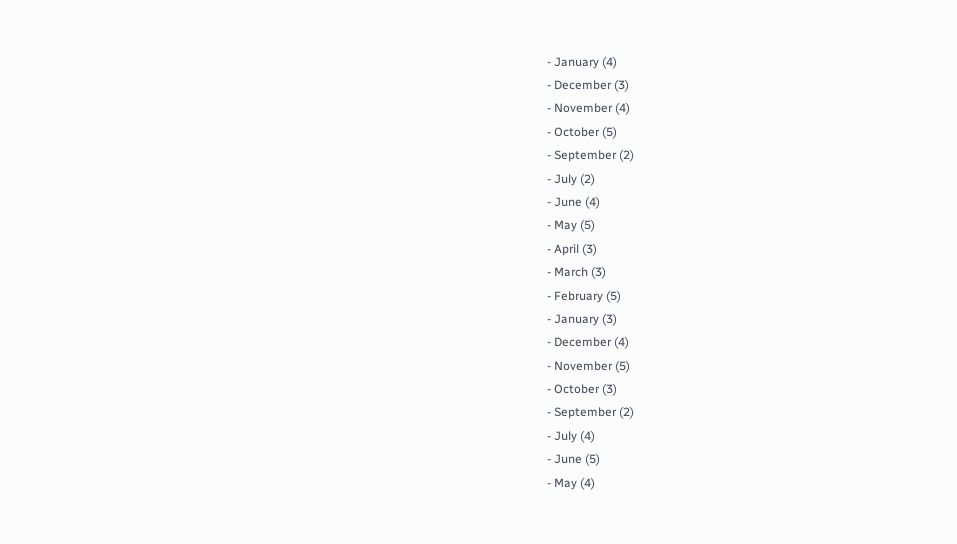- January (4)
- December (3)
- November (4)
- October (5)
- September (2)
- July (2)
- June (4)
- May (5)
- April (3)
- March (3)
- February (5)
- January (3)
- December (4)
- November (5)
- October (3)
- September (2)
- July (4)
- June (5)
- May (4)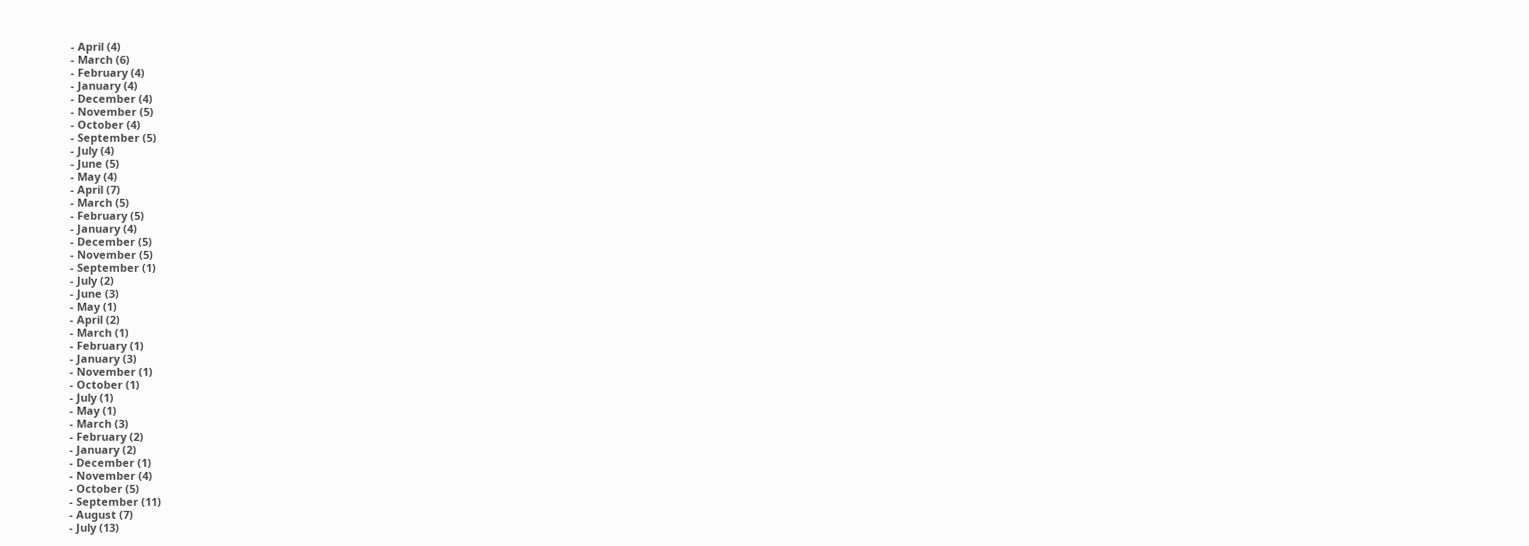- April (4)
- March (6)
- February (4)
- January (4)
- December (4)
- November (5)
- October (4)
- September (5)
- July (4)
- June (5)
- May (4)
- April (7)
- March (5)
- February (5)
- January (4)
- December (5)
- November (5)
- September (1)
- July (2)
- June (3)
- May (1)
- April (2)
- March (1)
- February (1)
- January (3)
- November (1)
- October (1)
- July (1)
- May (1)
- March (3)
- February (2)
- January (2)
- December (1)
- November (4)
- October (5)
- September (11)
- August (7)
- July (13)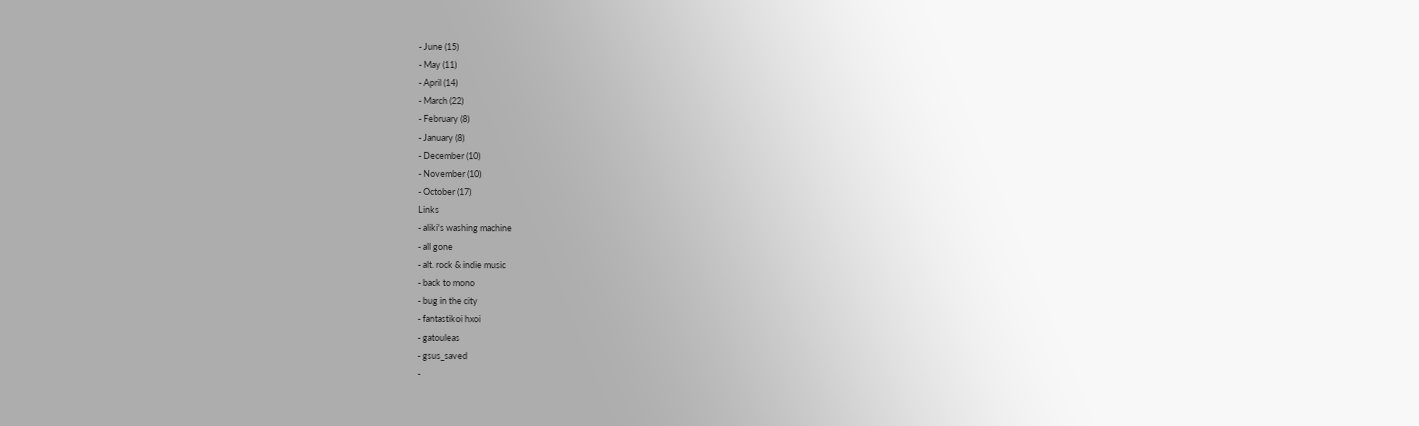- June (15)
- May (11)
- April (14)
- March (22)
- February (8)
- January (8)
- December (10)
- November (10)
- October (17)
Links
- aliki's washing machine
- all gone
- alt. rock & indie music
- back to mono
- bug in the city
- fantastikoi hxoi
- gatouleas
- gsus_saved
-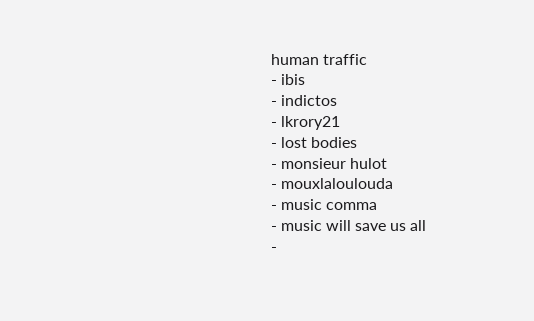human traffic
- ibis
- indictos
- lkrory21
- lost bodies
- monsieur hulot
- mouxlaloulouda
- music comma
- music will save us all
-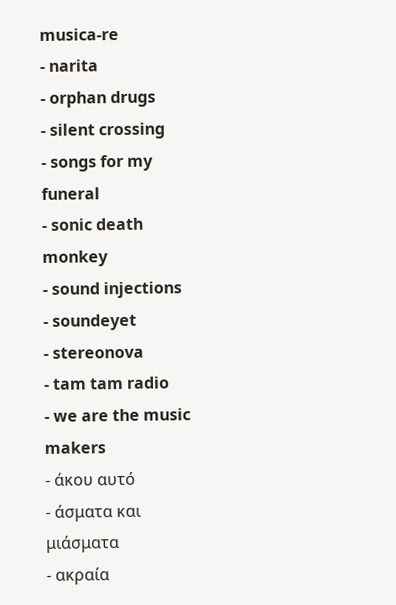musica-re
- narita
- orphan drugs
- silent crossing
- songs for my funeral
- sonic death monkey
- sound injections
- soundeyet
- stereonova
- tam tam radio
- we are the music makers
- άκου αυτό
- άσματα και μιάσματα
- ακραία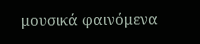μουσικά φαινόμενα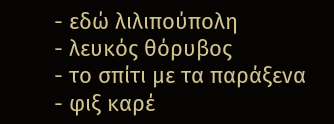- εδώ λιλιπούπολη
- λευκός θόρυβος
- το σπίτι με τα παράξενα
- φιξ καρέ